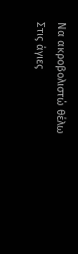Να ακροβολιστώ θέλω
Στις άγιες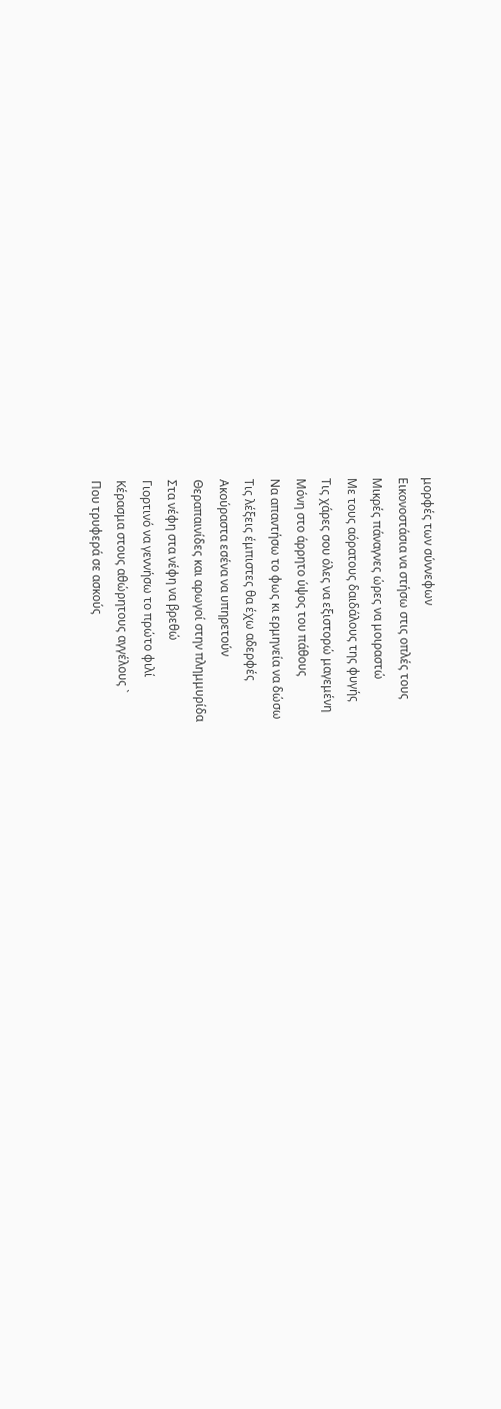μορφές των σύννεφων
Εικονοστάσια να στήσω στις οπλές τους
Μικρές πάναγνες ώρες να μοιραστώ
Με τους αόρατους δαιδάλους της φυγής
Τις χάρες σου όλες να εξιστορώ μαγεμένη
Μόνη στο άρρητο ύψος του πάθους
Να απαντήσω το φως κι ερμηνεία να δώσω
Τις λέξεις έμπιστες θα έχω αδερφές
Ακούραστα εσένα να υπηρετούν
Θεραπαινίδες και αρωγοί στην πλημμυρίδα
Στα νέφη στα νέφη να βρεθώ
Γιορτινό να γεννήσω το πρώτο φιλί
Κέρασμα στους αθώρητους αγγέλους `
Που τρυφερά σε ασκούς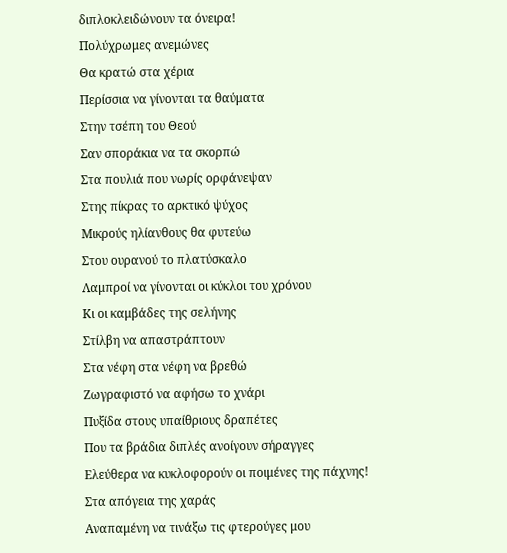διπλοκλειδώνουν τα όνειρα!
Πολύχρωμες ανεμώνες
Θα κρατώ στα χέρια
Περίσσια να γίνονται τα θαύματα
Στην τσέπη του Θεού
Σαν σποράκια να τα σκορπώ
Στα πουλιά που νωρίς ορφάνεψαν
Στης πίκρας το αρκτικό ψύχος
Μικρούς ηλίανθους θα φυτεύω
Στου ουρανού το πλατύσκαλο
Λαμπροί να γίνονται οι κύκλοι του χρόνου
Κι οι καμβάδες της σελήνης
Στίλβη να απαστράπτουν
Στα νέφη στα νέφη να βρεθώ
Ζωγραφιστό να αφήσω το χνάρι
Πυξίδα στους υπαίθριους δραπέτες
Που τα βράδια διπλές ανοίγουν σήραγγες
Ελεύθερα να κυκλοφορούν οι ποιμένες της πάχνης!
Στα απόγεια της χαράς
Αναπαμένη να τινάξω τις φτερούγες μου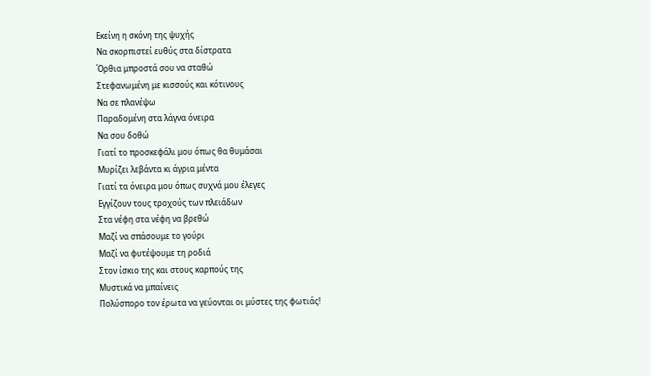Εκείνη η σκόνη της ψυχής
Να σκορπιστεί ευθύς στα δίστρατα
Όρθια μπροστά σου να σταθώ
Στεφανωμένη με κισσούς και κότινους
Να σε πλανέψω
Παραδομένη στα λάγνα όνειρα
Να σου δοθώ
Γιατί το προσκεφάλι μου όπως θα θυμάσαι
Μυρίζει λεβάντα κι άγρια μέντα
Γιατί τα όνειρα μου όπως συχνά μου έλεγες
Εγγίζουν τους τροχούς των πλειάδων
Στα νέφη στα νέφη να βρεθώ
Μαζί να σπάσουμε το γούρι
Μαζί να φυτέψουμε τη ροδιά
Στον ίσκιο της και στους καρπούς της
Μυστικά να μπαίνεις
Πολύσπορο τον έρωτα να γεύονται οι μύστες της φωτιάς!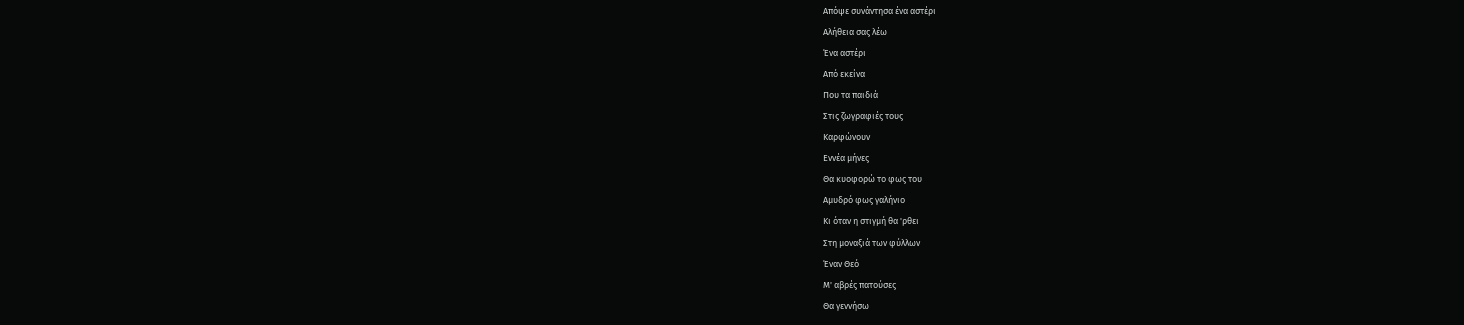Απόψε συνάντησα ένα αστέρι
Αλήθεια σας λέω
Ένα αστέρι
Από εκείνα
Που τα παιδιά
Στις ζωγραφιές τους
Καρφώνουν
Εννέα μήνες
Θα κυοφορώ το φως του
Αμυδρό φως γαλήνιο
Κι όταν η στιγμή θα 'ρθει
Στη μοναξιά των φύλλων
Έναν Θεό
Μ' αβρές πατούσες
Θα γεννήσω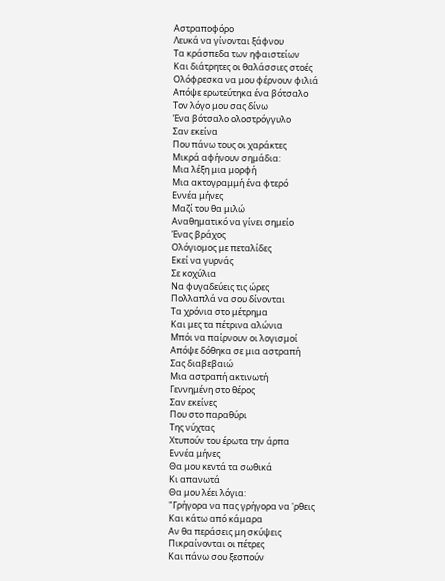Αστραποφόρο
Λευκά να γίνονται ξάφνου
Τα κράσπεδα των ηφαιστείων
Και διάτρητες οι θαλάσσιες στοές
Ολόφρεσκα να μου φέρνουν φιλιά
Απόψε ερωτεύτηκα ένα βότσαλο
Τον λόγο μου σας δίνω
Ένα βότσαλο ολοστρόγγυλο
Σαν εκείνα
Που πάνω τους οι χαράκτες
Μικρά αφήνουν σημάδια:
Μια λέξη μια μορφή
Μια ακτογραμμή ένα φτερό
Εννέα μήνες
Μαζί του θα μιλώ
Αναθηματικό να γίνει σημείο
Ένας βράχος
Ολόγιομος με πεταλίδες
Εκεί να γυρνάς
Σε κοχύλια
Να φυγαδεύεις τις ώρες
Πολλαπλά να σου δίνονται
Τα χρόνια στο μέτρημα
Και μες τα πέτρινα αλώνια
Μπόι να παίρνουν οι λογισμοί
Απόψε δόθηκα σε μια αστραπή
Σας διαβεβαιώ
Μια αστραπή ακτινωτή
Γεννημένη στο θέρος
Σαν εκείνες
Που στο παραθύρι
Της νύχτας
Χτυπούν του έρωτα την άρπα
Εννέα μήνες
Θα μου κεντά τα σωθικά
Κι απανωτά
Θα μου λέει λόγια:
"Γρήγορα να πας γρήγορα να 'ρθεις
Και κάτω από κάμαρα
Αν θα περάσεις μη σκύψεις
Πικραίνονται οι πέτρες
Και πάνω σου ξεσπούν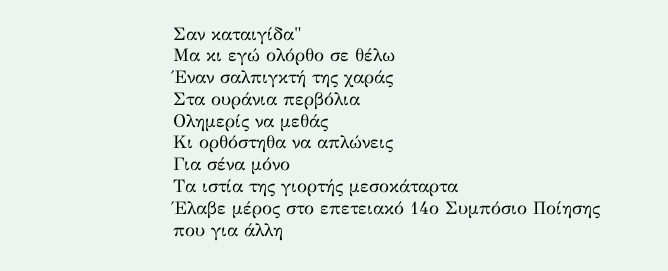Σαν καταιγίδα"
Μα κι εγώ ολόρθο σε θέλω
Έναν σαλπιγκτή της χαράς
Στα ουράνια περβόλια
Ολημερίς να μεθάς
Κι ορθόστηθα να απλώνεις
Για σένα μόνο
Τα ιστία της γιορτής μεσοκάταρτα
Έλαβε μέρος στο επετειακό 14ο Συμπόσιο Ποίησης
που για άλλη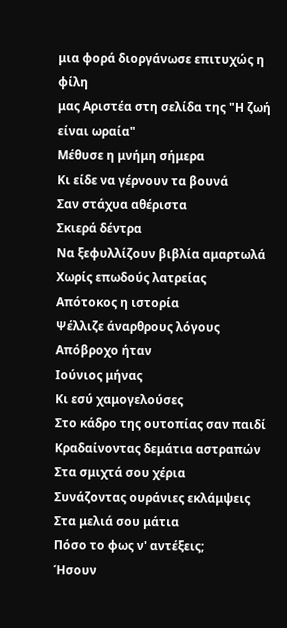μια φορά διοργάνωσε επιτυχώς η φίλη
μας Αριστέα στη σελίδα της "Η ζωή είναι ωραία"
Μέθυσε η μνήμη σήμερα
Κι είδε να γέρνουν τα βουνά
Σαν στάχυα αθέριστα
Σκιερά δέντρα
Να ξεφυλλίζουν βιβλία αμαρτωλά
Χωρίς επωδούς λατρείας
Απότοκος η ιστορία
Ψέλλιζε άναρθρους λόγους Απόβροχο ήταν
Ιούνιος μήνας
Κι εσύ χαμογελούσες
Στο κάδρο της ουτοπίας σαν παιδί
Κραδαίνοντας δεμάτια αστραπών
Στα σμιχτά σου χέρια
Συνάζοντας ουράνιες εκλάμψεις
Στα μελιά σου μάτια
Πόσο το φως ν' αντέξεις;
Ήσουν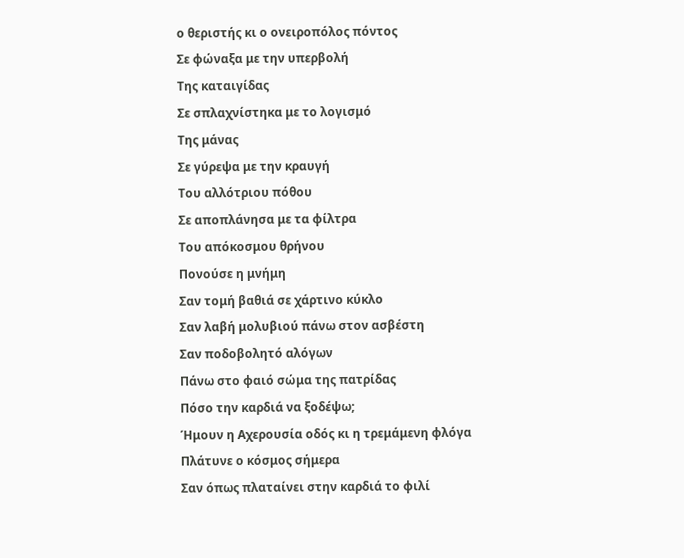ο θεριστής κι ο ονειροπόλος πόντος
Σε φώναξα με την υπερβολή
Της καταιγίδας
Σε σπλαχνίστηκα με το λογισμό
Της μάνας
Σε γύρεψα με την κραυγή
Του αλλότριου πόθου
Σε αποπλάνησα με τα φίλτρα
Του απόκοσμου θρήνου
Πονούσε η μνήμη
Σαν τομή βαθιά σε χάρτινο κύκλο
Σαν λαβή μολυβιού πάνω στον ασβέστη
Σαν ποδοβολητό αλόγων
Πάνω στο φαιό σώμα της πατρίδας
Πόσο την καρδιά να ξοδέψω;
Ήμουν η Αχερουσία οδός κι η τρεμάμενη φλόγα
Πλάτυνε ο κόσμος σήμερα
Σαν όπως πλαταίνει στην καρδιά το φιλί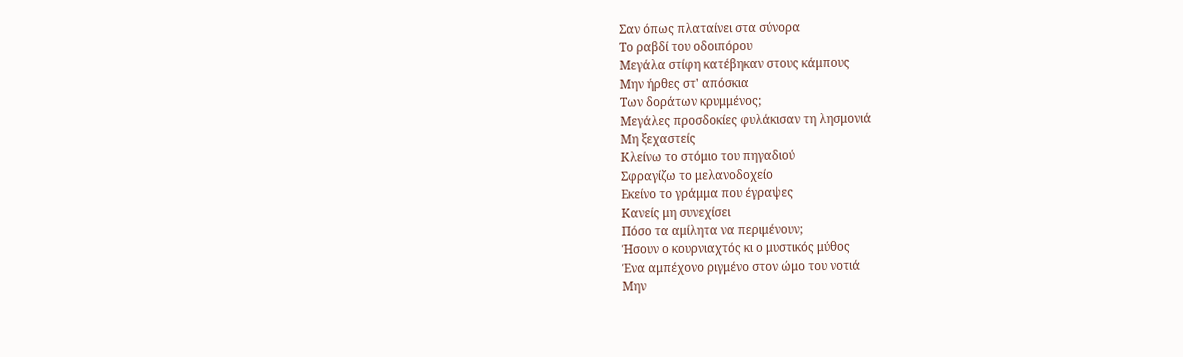Σαν όπως πλαταίνει στα σύνορα
Το ραβδί του οδοιπόρου
Μεγάλα στίφη κατέβηκαν στους κάμπους
Μην ήρθες στ' απόσκια
Των δοράτων κρυμμένος;
Μεγάλες προσδοκίες φυλάκισαν τη λησμονιά
Μη ξεχαστείς
Κλείνω το στόμιο του πηγαδιού
Σφραγίζω το μελανοδοχείο
Εκείνο το γράμμα που έγραψες
Κανείς μη συνεχίσει
Πόσο τα αμίλητα να περιμένουν;
Ήσουν ο κουρνιαχτός κι ο μυστικός μύθος
Ένα αμπέχονο ριγμένο στον ώμο του νοτιά
Μην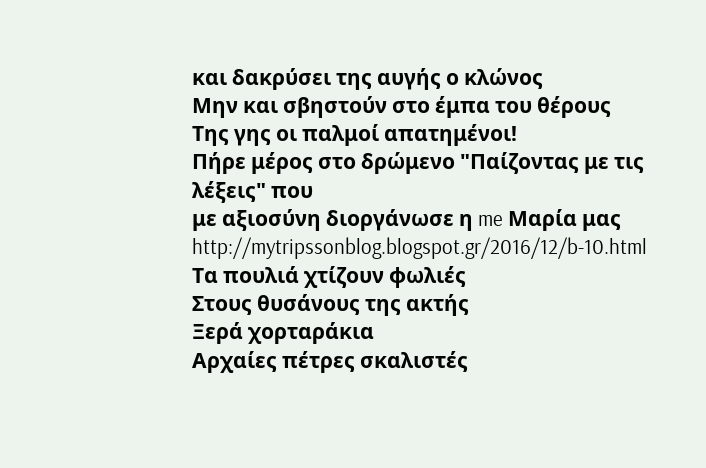και δακρύσει της αυγής ο κλώνος
Μην και σβηστούν στο έμπα του θέρους
Της γης οι παλμοί απατημένοι!
Πήρε μέρος στο δρώμενο "Παίζοντας με τις λέξεις" που
με αξιοσύνη διοργάνωσε η me Μαρία μας http://mytripssonblog.blogspot.gr/2016/12/b-10.html
Τα πουλιά χτίζουν φωλιές
Στους θυσάνους της ακτής
Ξερά χορταράκια
Αρχαίες πέτρες σκαλιστές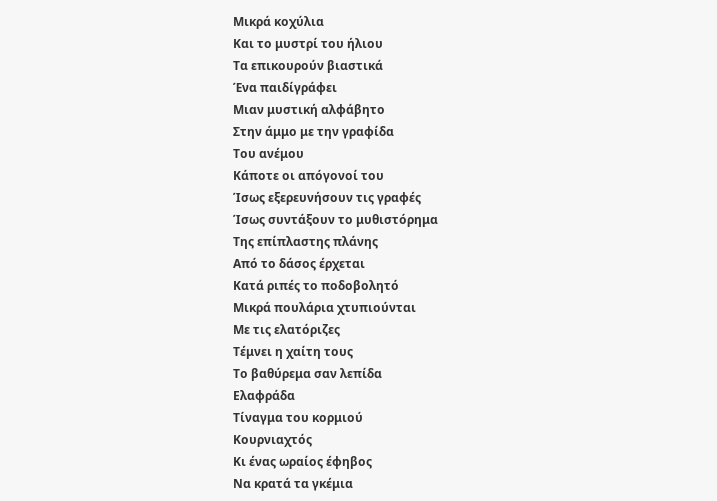Μικρά κοχύλια
Και το μυστρί του ήλιου
Τα επικουρούν βιαστικά
Ένα παιδίγράφει
Μιαν μυστική αλφάβητο
Στην άμμο με την γραφίδα
Του ανέμου
Κάποτε οι απόγονοί του
Ίσως εξερευνήσουν τις γραφές
Ίσως συντάξουν το μυθιστόρημα
Της επίπλαστης πλάνης
Από το δάσος έρχεται
Κατά ριπές το ποδοβολητό
Μικρά πουλάρια χτυπιούνται
Με τις ελατόριζες
Τέμνει η χαίτη τους
Το βαθύρεμα σαν λεπίδα
Ελαφράδα
Τίναγμα του κορμιού
Κουρνιαχτός
Κι ένας ωραίος έφηβος
Να κρατά τα γκέμια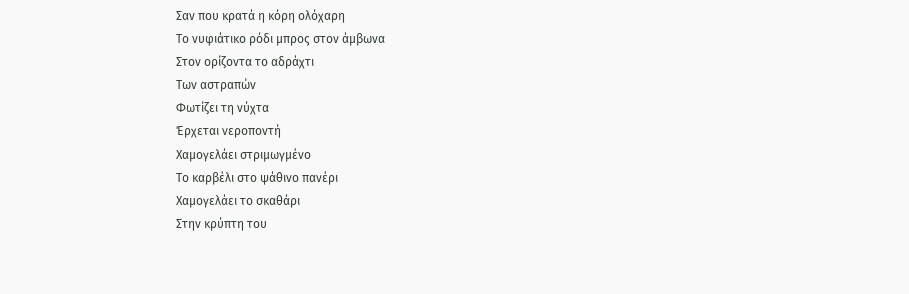Σαν που κρατά η κόρη ολόχαρη
Το νυφιάτικο ρόδι μπρος στον άμβωνα
Στον ορίζοντα το αδράχτι
Των αστραπών
Φωτίζει τη νύχτα
Έρχεται νεροποντή
Χαμογελάει στριμωγμένο
Το καρβέλι στο ψάθινο πανέρι
Χαμογελάει το σκαθάρι
Στην κρύπτη του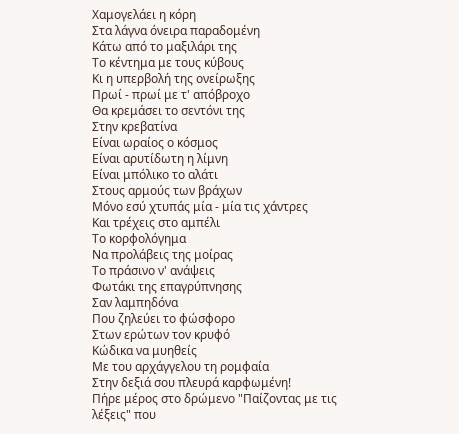Χαμογελάει η κόρη
Στα λάγνα όνειρα παραδομένη
Κάτω από το μαξιλάρι της
Το κέντημα με τους κύβους
Κι η υπερβολή της ονείρωξης
Πρωί - πρωί με τ' απόβροχο
Θα κρεμάσει το σεντόνι της
Στην κρεβατίνα
Είναι ωραίος ο κόσμος
Είναι αρυτίδωτη η λίμνη
Είναι μπόλικο το αλάτι
Στους αρμούς των βράχων
Μόνο εσύ χτυπάς μία - μία τις χάντρες
Και τρέχεις στο αμπέλι
Το κορφολόγημα
Να προλάβεις της μοίρας
Το πράσινο ν' ανάψεις
Φωτάκι της επαγρύπνησης
Σαν λαμπηδόνα
Που ζηλεύει το φώσφορο
Στων ερώτων τον κρυφό
Κώδικα να μυηθείς
Με του αρχάγγελου τη ρομφαία
Στην δεξιά σου πλευρά καρφωμένη!
Πήρε μέρος στο δρώμενο "Παίζοντας με τις λέξεις" που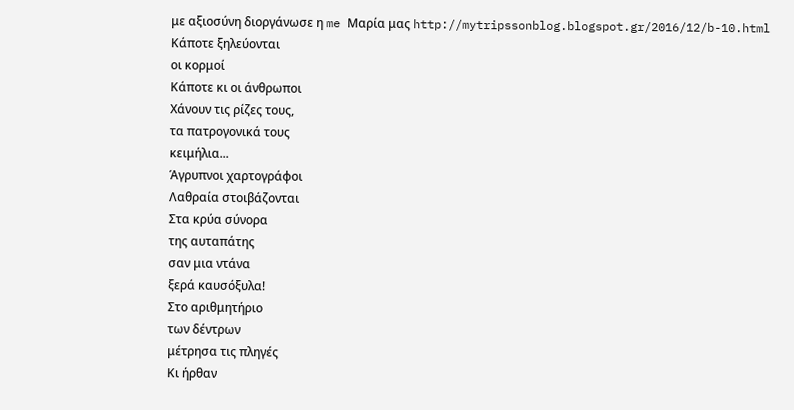με αξιοσύνη διοργάνωσε η me Μαρία μας http://mytripssonblog.blogspot.gr/2016/12/b-10.html
Κάποτε ξηλεύονται
οι κορμοί
Κάποτε κι οι άνθρωποι
Χάνουν τις ρίζες τους,
τα πατρογονικά τους
κειμήλια...
Άγρυπνοι χαρτογράφοι
Λαθραία στοιβάζονται
Στα κρύα σύνορα
της αυταπάτης
σαν μια ντάνα
ξερά καυσόξυλα!
Στο αριθμητήριο
των δέντρων
μέτρησα τις πληγές
Κι ήρθαν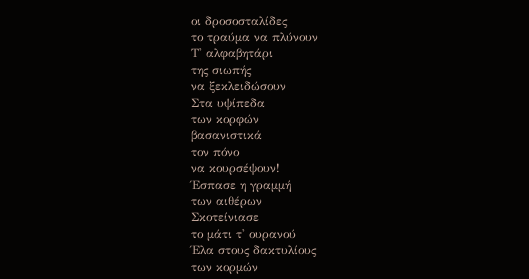οι δροσοσταλίδες
το τραύμα να πλύνουν
Τ' αλφαβητάρι
της σιωπής
να ξεκλειδώσουν
Στα υψίπεδα
των κορφών
βασανιστικά
τον πόνο
να κουρσέψουν!
Έσπασε η γραμμή
των αιθέρων
Σκοτείνιασε
το μάτι τ' ουρανού
Έλα στους δακτυλίους
των κορμών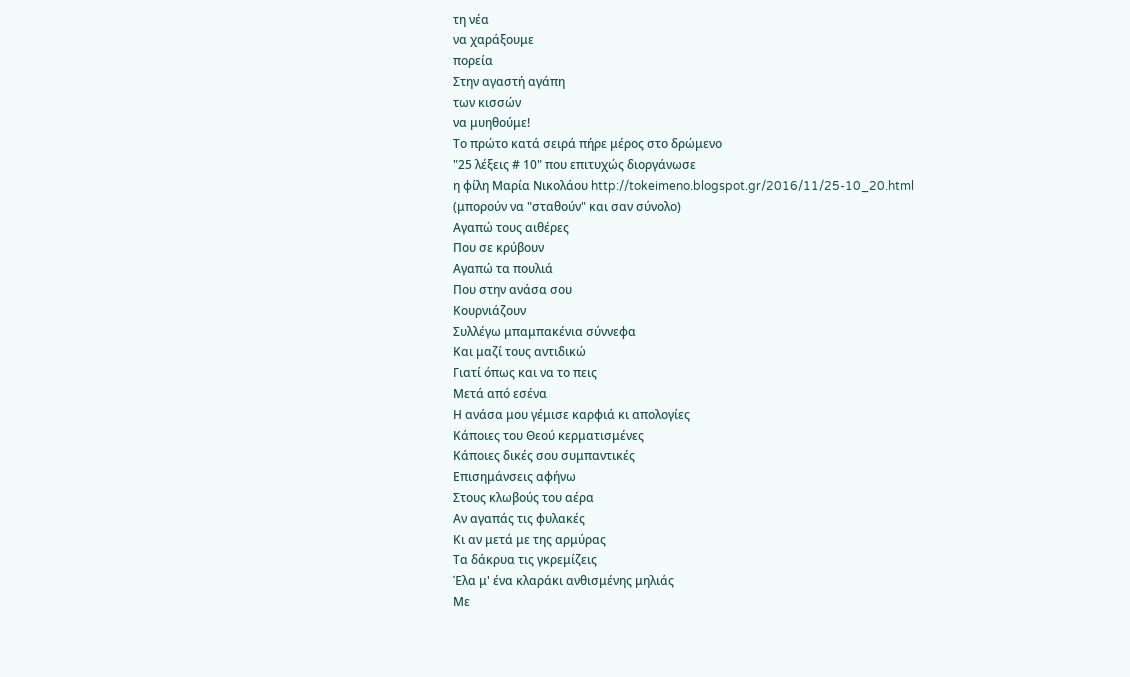τη νέα
να χαράξουμε
πορεία
Στην αγαστή αγάπη
των κισσών
να μυηθούμε!
Το πρώτο κατά σειρά πήρε μέρος στο δρώμενο
"25 λέξεις # 10" που επιτυχώς διοργάνωσε
η φίλη Μαρία Νικολάου http://tokeimeno.blogspot.gr/2016/11/25-10_20.html
(μπορούν να "σταθούν" και σαν σύνολο)
Αγαπώ τους αιθέρες
Που σε κρύβουν
Αγαπώ τα πουλιά
Που στην ανάσα σου
Κουρνιάζουν
Συλλέγω μπαμπακένια σύννεφα
Και μαζί τους αντιδικώ
Γιατί όπως και να το πεις
Μετά από εσένα
Η ανάσα μου γέμισε καρφιά κι απολογίες
Κάποιες του Θεού κερματισμένες
Κάποιες δικές σου συμπαντικές
Επισημάνσεις αφήνω
Στους κλωβούς του αέρα
Αν αγαπάς τις φυλακές
Κι αν μετά με της αρμύρας
Τα δάκρυα τις γκρεμίζεις
Έλα μ' ένα κλαράκι ανθισμένης μηλιάς
Με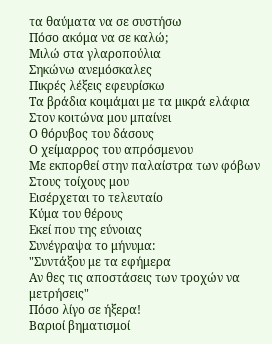τα θαύματα να σε συστήσω
Πόσο ακόμα να σε καλώ;
Μιλώ στα γλαροπούλια
Σηκώνω ανεμόσκαλες
Πικρές λέξεις εφευρίσκω
Τα βράδια κοιμάμαι με τα μικρά ελάφια
Στον κοιτώνα μου μπαίνει
Ο θόρυβος του δάσους
Ο χείμαρρος του απρόσμενου
Με εκπορθεί στην παλαίστρα των φόβων
Στους τοίχους μου
Εισέρχεται το τελευταίο
Κύμα του θέρους
Εκεί που της εύνοιας
Συνέγραψα το μήνυμα:
"Συντάξου με τα εφήμερα
Αν θες τις αποστάσεις των τροχών να μετρήσεις"
Πόσο λίγο σε ήξερα!
Βαριοί βηματισμοί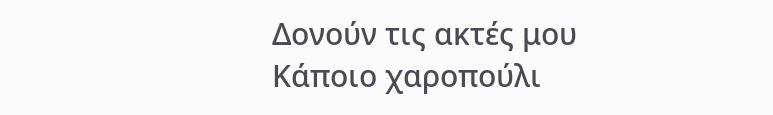Δονούν τις ακτές μου
Κάποιο χαροπούλι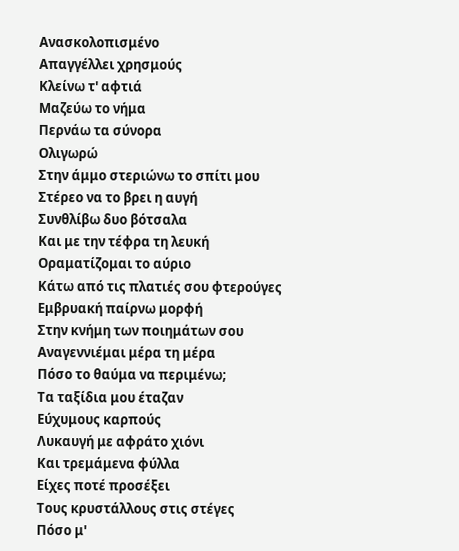Ανασκολοπισμένο
Απαγγέλλει χρησμούς
Κλείνω τ' αφτιά
Μαζεύω το νήμα
Περνάω τα σύνορα
Ολιγωρώ
Στην άμμο στεριώνω το σπίτι μου
Στέρεο να το βρει η αυγή
Συνθλίβω δυο βότσαλα
Και με την τέφρα τη λευκή
Οραματίζομαι το αύριο
Κάτω από τις πλατιές σου φτερούγες
Εμβρυακή παίρνω μορφή
Στην κνήμη των ποιημάτων σου
Αναγεννιέμαι μέρα τη μέρα
Πόσο το θαύμα να περιμένω;
Τα ταξίδια μου έταζαν
Εύχυμους καρπούς
Λυκαυγή με αφράτο χιόνι
Και τρεμάμενα φύλλα
Είχες ποτέ προσέξει
Τους κρυστάλλους στις στέγες
Πόσο μ'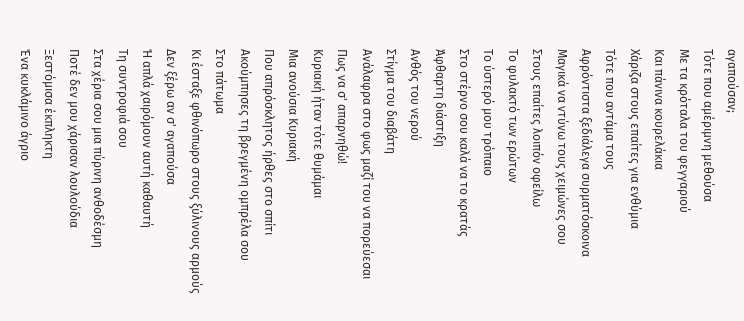αγαπούσαν;
Τότε που αμέριμνη μεθούσα
Με τα κρόταλα του φεγγαριού
Και πάνινα κουρελάκια
Χάριζα στους επαίτες για ενθύμια
Τότε που αντάμα τους
Αφρόντιστα ξεδιάλεγα συρματόσκοινα
Μαγικά να ντύνω τους χειμώνες σου
Στους επαίτες λοιπόν οφείλω
Το φυλακτό των ερώτων
Το ύστερό μου τρόπαιο
Στο στέρνο σου καλά να το κρατάς
Άφθαρτη διάστιξη
Ανθός του νερού
Στίγμα του διαβάτη
Ανάλαφρα στο φως μαζί του να πορεύεσαι
Πως να σ' απαρνηθώ!
Κυριακή ήταν τότε θυμάμαι
Μια ανούσια Κυριακή
Που απρόσκλητος ήρθες στο σπίτι
Ακούμπησες τη βρεγμένη ομπρέλα σου
Στο πάτωμα
Κι έσταξε φθινόπωρο στους ξύλινους αρμούς
Δεν ξέρω αν σ' αγαπούσα
Ή απλά χαιρόμουν αυτή καθαυτή
Τη συντροφιά σου
Στα χέρια σου μια πύρινη ανθοδέσμη
Ποτέ δεν μου χάρισαν λουλούδια
Ξεστόμισα έκπληκτη
Ένα κυκλάμινο άγριο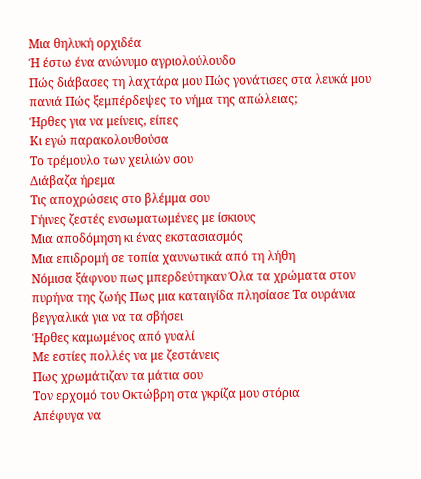Μια θηλυκή ορχιδέα
Ή έστω ένα ανώνυμο αγριολούλουδο
Πώς διάβασες τη λαχτάρα μου Πώς γονάτισες στα λευκά μου πανιά Πώς ξεμπέρδεψες το νήμα της απώλειας;
Ήρθες για να μείνεις, είπες
Κι εγώ παρακολουθούσα
Το τρέμουλο των χειλιών σου
Διάβαζα ήρεμα
Τις αποχρώσεις στο βλέμμα σου
Γήινες ζεστές ενσωματωμένες με ίσκιους
Μια αποδόμηση κι ένας εκστασιασμός
Μια επιδρομή σε τοπία χαυνωτικά από τη λήθη
Νόμισα ξάφνου πως μπερδεύτηκαν Όλα τα χρώματα στον πυρήνα της ζωής Πως μια καταιγίδα πλησίασε Τα ουράνια βεγγαλικά για να τα σβήσει
Ήρθες καμωμένος από γυαλί
Με εστίες πολλές να με ζεστάνεις
Πως χρωμάτιζαν τα μάτια σου
Τον ερχομό του Οκτώβρη στα γκρίζα μου στόρια
Απέφυγα να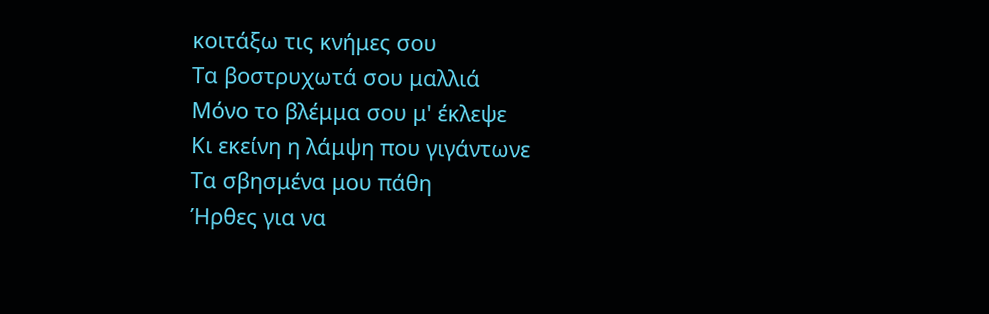κοιτάξω τις κνήμες σου
Τα βοστρυχωτά σου μαλλιά
Μόνο το βλέμμα σου μ' έκλεψε
Κι εκείνη η λάμψη που γιγάντωνε
Τα σβησμένα μου πάθη
Ήρθες για να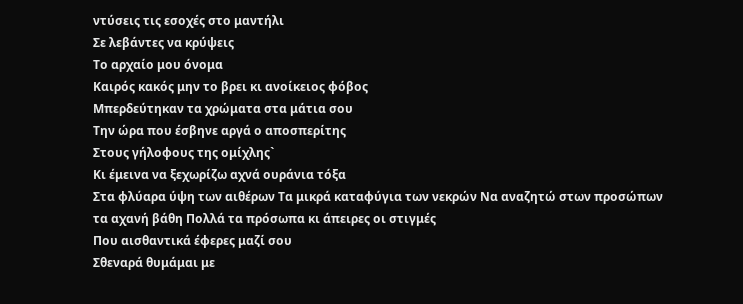ντύσεις τις εσοχές στο μαντήλι
Σε λεβάντες να κρύψεις
Το αρχαίο μου όνομα
Καιρός κακός μην το βρει κι ανοίκειος φόβος
Μπερδεύτηκαν τα χρώματα στα μάτια σου
Την ώρα που έσβηνε αργά ο αποσπερίτης
Στους γήλοφους της ομίχλης`
Κι έμεινα να ξεχωρίζω αχνά ουράνια τόξα
Στα φλύαρα ύψη των αιθέρων Τα μικρά καταφύγια των νεκρών Να αναζητώ στων προσώπων τα αχανή βάθη Πολλά τα πρόσωπα κι άπειρες οι στιγμές
Που αισθαντικά έφερες μαζί σου
Σθεναρά θυμάμαι με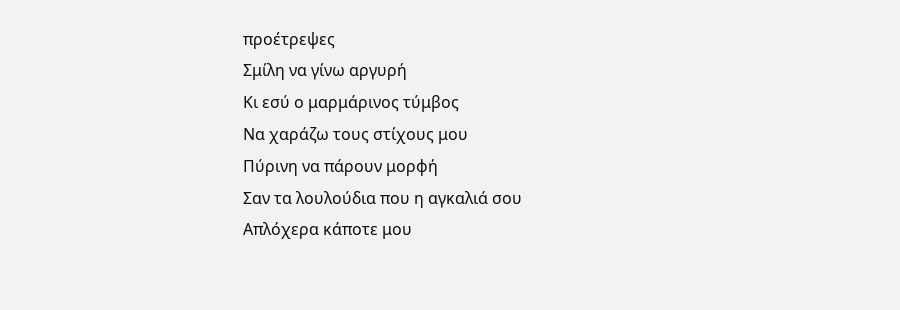προέτρεψες
Σμίλη να γίνω αργυρή
Κι εσύ ο μαρμάρινος τύμβος
Να χαράζω τους στίχους μου
Πύρινη να πάρουν μορφή
Σαν τα λουλούδια που η αγκαλιά σου
Απλόχερα κάποτε μου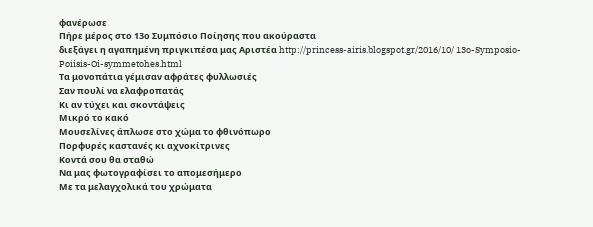φανέρωσε
Πήρε μέρος στο 13ο Συμπόσιο Ποίησης που ακούραστα
διεξάγει η αγαπημένη πριγκιπέσα μας Αριστέα http://princess-airis.blogspot.gr/2016/10/ 13o-Symposio-Poiisis-Oi-symmetohes.html
Τα μονοπάτια γέμισαν αφράτες φυλλωσιές
Σαν πουλί να ελαφροπατάς
Κι αν τύχει και σκοντάψεις
Μικρό το κακό
Μουσελίνες άπλωσε στο χώμα το φθινόπωρο
Πορφυρές καστανές κι αχνοκίτρινες
Κοντά σου θα σταθώ
Να μας φωτογραφίσει το απομεσήμερο
Με τα μελαγχολικά του χρώματα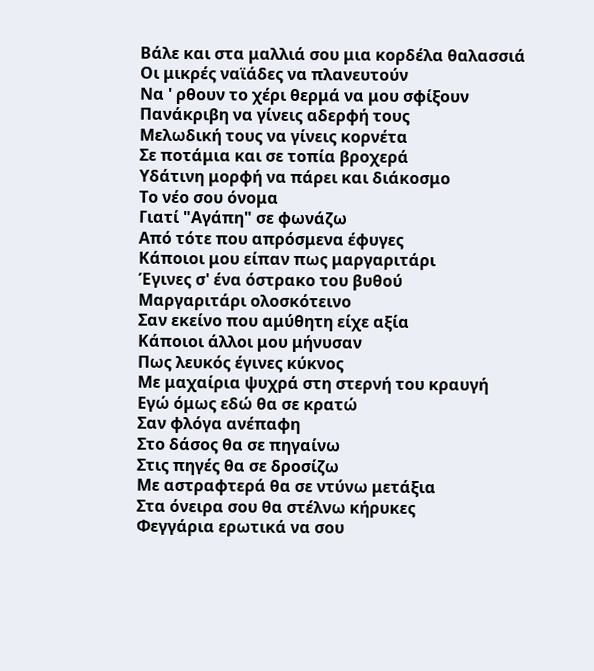Βάλε και στα μαλλιά σου μια κορδέλα θαλασσιά
Οι μικρές ναϊάδες να πλανευτούν
Να ' ρθουν το χέρι θερμά να μου σφίξουν
Πανάκριβη να γίνεις αδερφή τους
Μελωδική τους να γίνεις κορνέτα
Σε ποτάμια και σε τοπία βροχερά
Υδάτινη μορφή να πάρει και διάκοσμο
Το νέο σου όνομα
Γιατί "Αγάπη" σε φωνάζω
Από τότε που απρόσμενα έφυγες
Κάποιοι μου είπαν πως μαργαριτάρι
Έγινες σ' ένα όστρακο του βυθού
Μαργαριτάρι ολοσκότεινο
Σαν εκείνο που αμύθητη είχε αξία
Κάποιοι άλλοι μου μήνυσαν
Πως λευκός έγινες κύκνος
Με μαχαίρια ψυχρά στη στερνή του κραυγή
Εγώ όμως εδώ θα σε κρατώ
Σαν φλόγα ανέπαφη
Στο δάσος θα σε πηγαίνω
Στις πηγές θα σε δροσίζω
Με αστραφτερά θα σε ντύνω μετάξια
Στα όνειρα σου θα στέλνω κήρυκες
Φεγγάρια ερωτικά να σου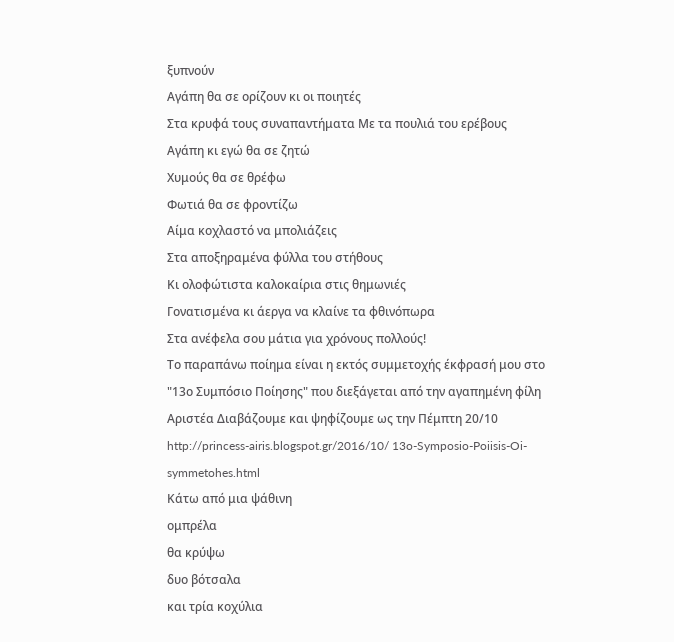ξυπνούν
Αγάπη θα σε ορίζουν κι οι ποιητές
Στα κρυφά τους συναπαντήματα Με τα πουλιά του ερέβους
Αγάπη κι εγώ θα σε ζητώ
Χυμούς θα σε θρέφω
Φωτιά θα σε φροντίζω
Αίμα κοχλαστό να μπολιάζεις
Στα αποξηραμένα φύλλα του στήθους
Κι ολοφώτιστα καλοκαίρια στις θημωνιές
Γονατισμένα κι άεργα να κλαίνε τα φθινόπωρα
Στα ανέφελα σου μάτια για χρόνους πολλούς!
Το παραπάνω ποίημα είναι η εκτός συμμετοχής έκφρασή μου στο "13ο Συμπόσιο Ποίησης" που διεξάγεται από την αγαπημένη φίλη Αριστέα Διαβάζουμε και ψηφίζουμε ως την Πέμπτη 20/10 http://princess-airis.blogspot.gr/2016/10/ 13o-Symposio-Poiisis-Oi-symmetohes.html
Κάτω από μια ψάθινη
ομπρέλα
θα κρύψω
δυο βότσαλα
και τρία κοχύλια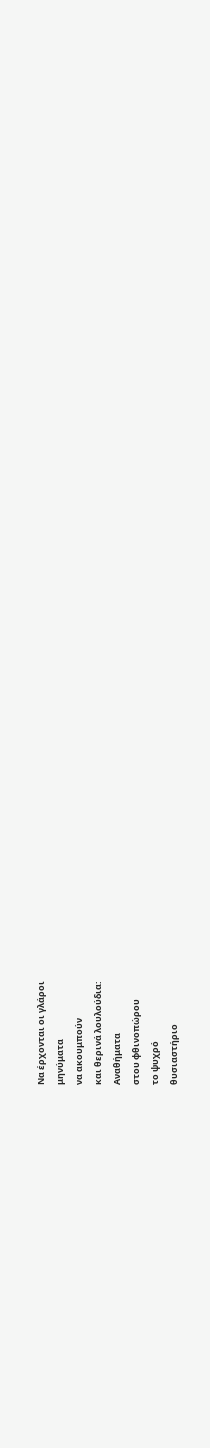Να έρχονται οι γλάροι
μηνύματα
να ακουμπούν
και θερινά λουλούδια:
Αναθήματα
στου φθινοπώρου
το ψυχρό
θυσιαστήριο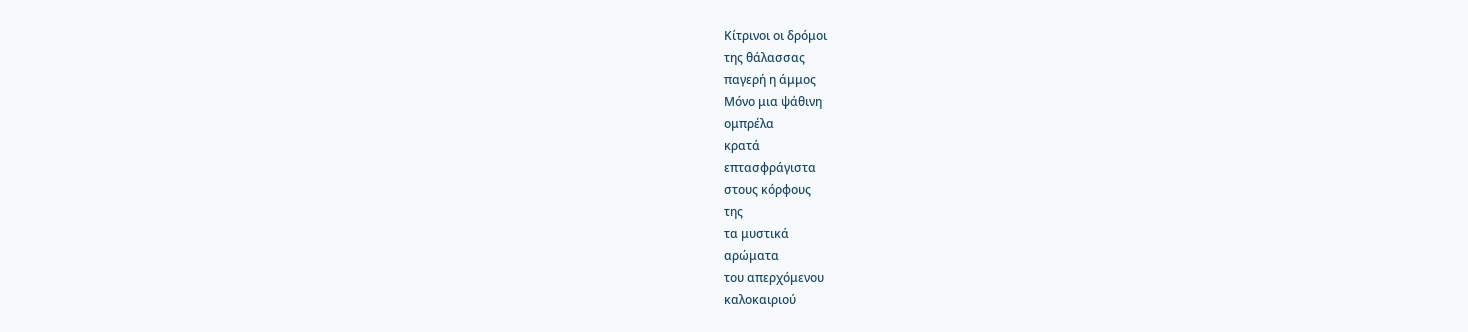Κίτρινοι οι δρόμοι
της θάλασσας
παγερή η άμμος
Μόνο μια ψάθινη
ομπρέλα
κρατά
επτασφράγιστα
στους κόρφους
της
τα μυστικά
αρώματα
του απερχόμενου
καλοκαιριού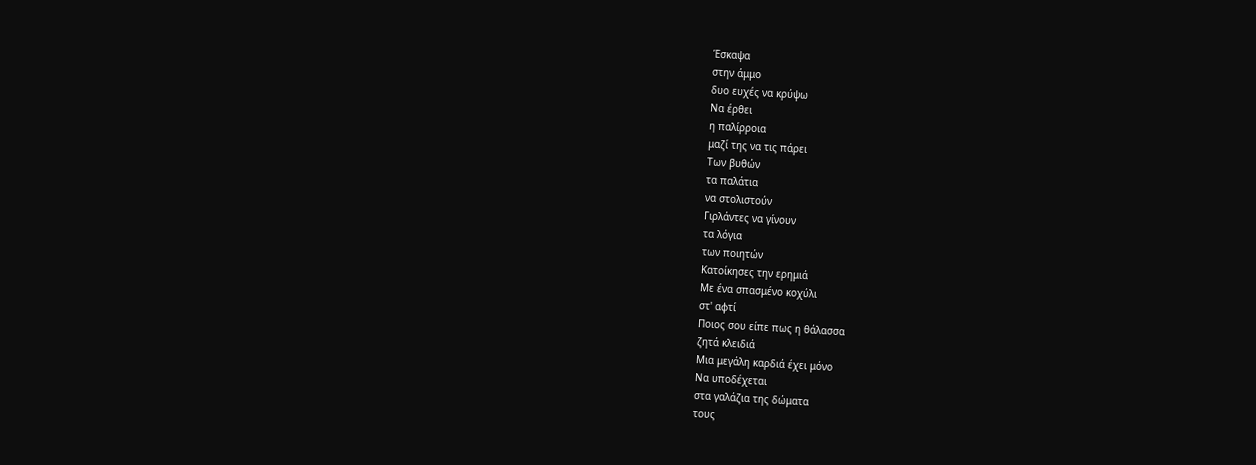Έσκαψα
στην άμμο
δυο ευχές να κρύψω
Να έρθει
η παλίρροια
μαζί της να τις πάρει
Των βυθών
τα παλάτια
να στολιστούν
Γιρλάντες να γίνουν
τα λόγια
των ποιητών
Κατοίκησες την ερημιά
Με ένα σπασμένο κοχύλι
στ' αφτί
Ποιος σου είπε πως η θάλασσα
ζητά κλειδιά
Μια μεγάλη καρδιά έχει μόνο
Να υποδέχεται
στα γαλάζια της δώματα
τους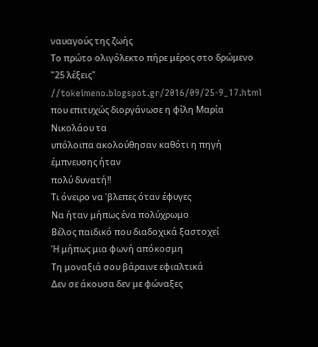ναυαγούς της ζωής
Το πρώτο ολιγόλεκτο πήρε μέρος στο δρώμενο "25 λέξεις" //tokeimeno.blogspot.gr/2016/09/25-9_17.html
που επιτυχώς διοργάνωσε η φίλη Μαρία Νικολάου τα
υπόλοιπα ακολούθησαν καθότι η πηγή έμπνευσης ήταν
πολύ δυνατή!!
Τι όνειρο να 'βλεπες όταν έφυγες
Να ήταν μήπως ένα πολύχρωμο
Βέλος παιδικό που διαδοχικά ξαστοχεί
Ή μήπως μια φωνή απόκοσμη
Τη μοναξιά σου βάραινε εφιαλτικά
Δεν σε άκουσα δεν με φώναξες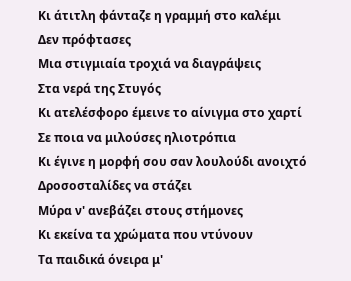Κι άτιτλη φάνταζε η γραμμή στο καλέμι
Δεν πρόφτασες
Μια στιγμιαία τροχιά να διαγράψεις
Στα νερά της Στυγός
Κι ατελέσφορο έμεινε το αίνιγμα στο χαρτί
Σε ποια να μιλούσες ηλιοτρόπια
Κι έγινε η μορφή σου σαν λουλούδι ανοιχτό
Δροσοσταλίδες να στάζει
Μύρα ν' ανεβάζει στους στήμονες
Κι εκείνα τα χρώματα που ντύνουν
Τα παιδικά όνειρα μ'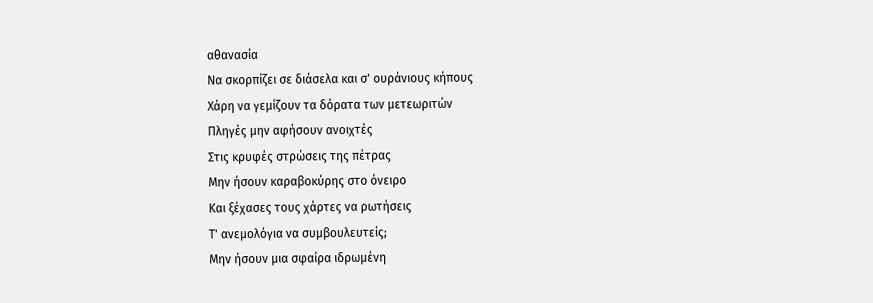αθανασία
Να σκορπίζει σε διάσελα και σ' ουράνιους κήπους
Χάρη να γεμίζουν τα δόρατα των μετεωριτών
Πληγές μην αφήσουν ανοιχτές
Στις κρυφές στρώσεις της πέτρας
Μην ήσουν καραβοκύρης στο όνειρο
Και ξέχασες τους χάρτες να ρωτήσεις
Τ' ανεμολόγια να συμβουλευτείς;
Μην ήσουν μια σφαίρα ιδρωμένη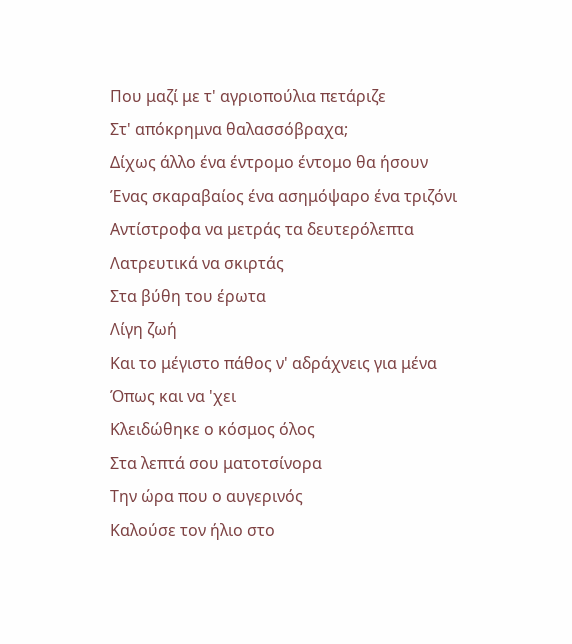Που μαζί με τ' αγριοπούλια πετάριζε
Στ' απόκρημνα θαλασσόβραχα;
Δίχως άλλο ένα έντρομο έντομο θα ήσουν
Ένας σκαραβαίος ένα ασημόψαρο ένα τριζόνι
Αντίστροφα να μετράς τα δευτερόλεπτα
Λατρευτικά να σκιρτάς
Στα βύθη του έρωτα
Λίγη ζωή
Και το μέγιστο πάθος ν' αδράχνεις για μένα
Όπως και να 'χει
Κλειδώθηκε ο κόσμος όλος
Στα λεπτά σου ματοτσίνορα
Την ώρα που ο αυγερινός
Καλούσε τον ήλιο στο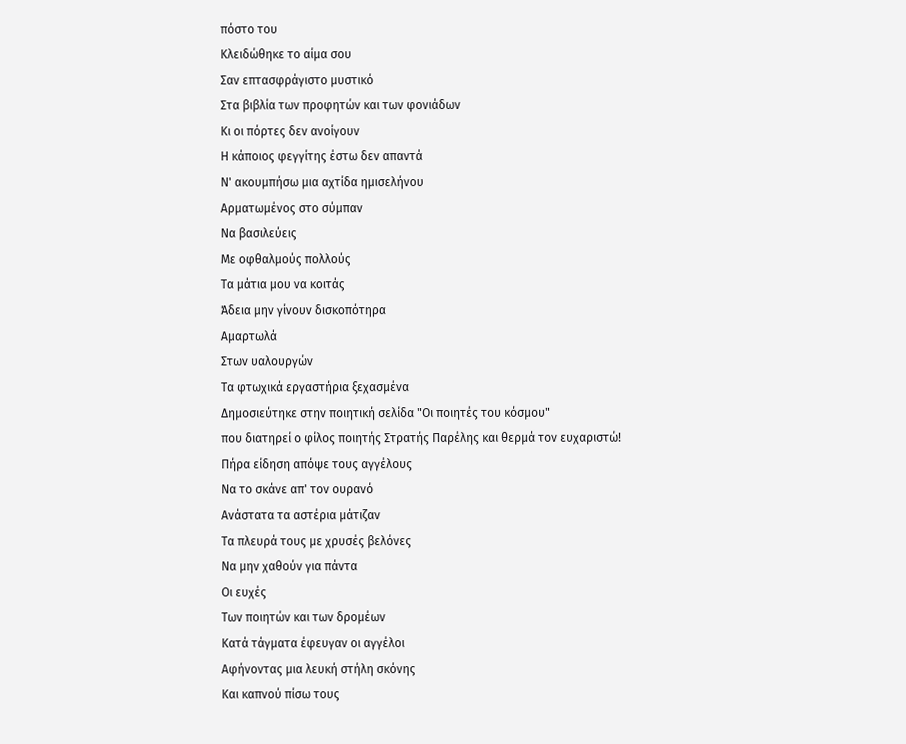πόστο του
Κλειδώθηκε το αίμα σου
Σαν επτασφράγιστο μυστικό
Στα βιβλία των προφητών και των φονιάδων
Κι οι πόρτες δεν ανοίγουν
Η κάποιος φεγγίτης έστω δεν απαντά
Ν' ακουμπήσω μια αχτίδα ημισελήνου
Αρματωμένος στο σύμπαν
Να βασιλεύεις
Με οφθαλμούς πολλούς
Τα μάτια μου να κοιτάς
Άδεια μην γίνουν δισκοπότηρα
Αμαρτωλά
Στων υαλουργών
Τα φτωχικά εργαστήρια ξεχασμένα
Δημοσιεύτηκε στην ποιητική σελίδα "Οι ποιητές του κόσμου"
που διατηρεί ο φίλος ποιητής Στρατής Παρέλης και θερμά τον ευχαριστώ!
Πήρα είδηση απόψε τους αγγέλους
Να το σκάνε απ' τον ουρανό
Ανάστατα τα αστέρια μάτιζαν
Τα πλευρά τους με χρυσές βελόνες
Να μην χαθούν για πάντα
Οι ευχές
Των ποιητών και των δρομέων
Κατά τάγματα έφευγαν οι αγγέλοι
Αφήνοντας μια λευκή στήλη σκόνης
Και καπνού πίσω τους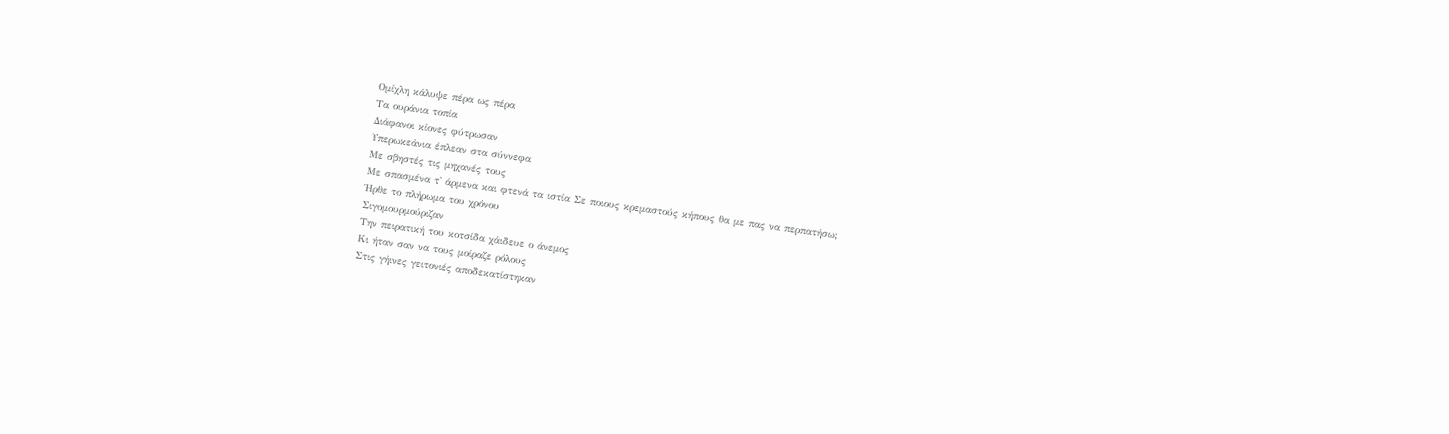Ομίχλη κάλυψε πέρα ως πέρα
Τα ουράνια τοπία
Διάφανοι κίονες φύτρωσαν
Υπερωκεάνια έπλεαν στα σύννεφα
Με σβηστές τις μηχανές τους
Με σπασμένα τ' άρμενα και φτενά τα ιστία Σε ποιους κρεμαστούς κήπους θα με πας να περπατήσω;
Ήρθε το πλήρωμα του χρόνου
Σιγομουρμούριζαν
Την πειρατική του κοτσίδα χάιδευε ο άνεμος
Κι ήταν σαν να τους μοίραζε ρόλους
Στις γήινες γειτονιές αποδεκατίστηκαν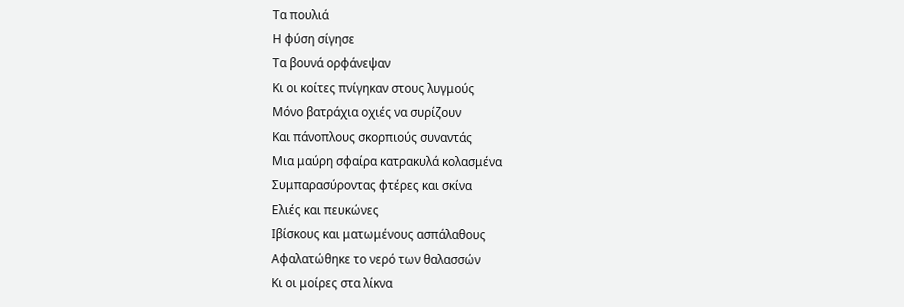Τα πουλιά
Η φύση σίγησε
Τα βουνά ορφάνεψαν
Κι οι κοίτες πνίγηκαν στους λυγμούς
Μόνο βατράχια οχιές να συρίζουν
Και πάνοπλους σκορπιούς συναντάς
Μια μαύρη σφαίρα κατρακυλά κολασμένα
Συμπαρασύροντας φτέρες και σκίνα
Ελιές και πευκώνες
Ιβίσκους και ματωμένους ασπάλαθους
Αφαλατώθηκε το νερό των θαλασσών
Κι οι μοίρες στα λίκνα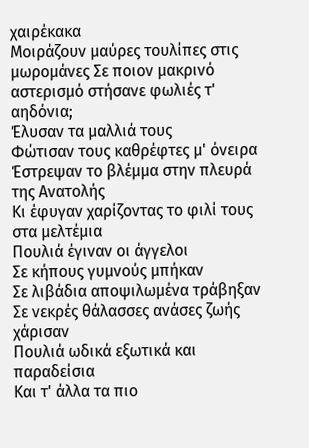χαιρέκακα
Μοιράζουν μαύρες τουλίπες στις μωρομάνες Σε ποιον μακρινό αστερισμό στήσανε φωλιές τ' αηδόνια;
Έλυσαν τα μαλλιά τους
Φώτισαν τους καθρέφτες μ' όνειρα
Έστρεψαν το βλέμμα στην πλευρά της Ανατολής
Κι έφυγαν χαρίζοντας το φιλί τους στα μελτέμια
Πουλιά έγιναν οι άγγελοι
Σε κήπους γυμνούς μπήκαν
Σε λιβάδια αποψιλωμένα τράβηξαν
Σε νεκρές θάλασσες ανάσες ζωής χάρισαν
Πουλιά ωδικά εξωτικά και παραδείσια
Και τ' άλλα τα πιο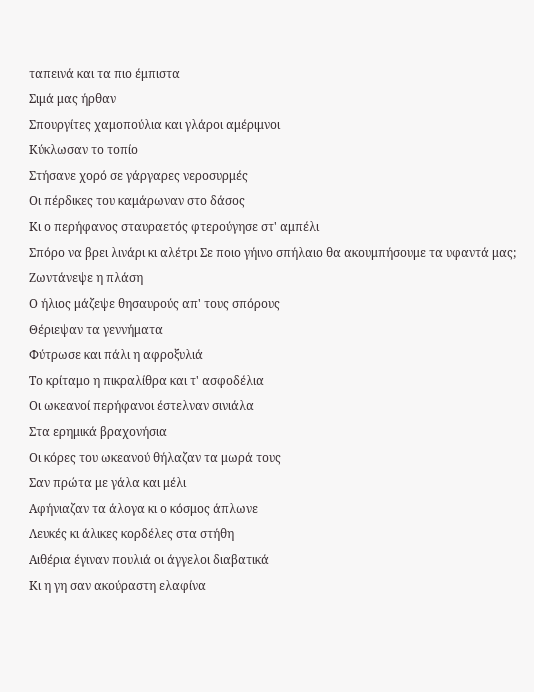ταπεινά και τα πιο έμπιστα
Σιμά μας ήρθαν
Σπουργίτες χαμοπούλια και γλάροι αμέριμνοι
Κύκλωσαν το τοπίο
Στήσανε χορό σε γάργαρες νεροσυρμές
Οι πέρδικες του καμάρωναν στο δάσος
Κι ο περήφανος σταυραετός φτερούγησε στ' αμπέλι
Σπόρο να βρει λινάρι κι αλέτρι Σε ποιο γήινο σπήλαιο θα ακουμπήσουμε τα υφαντά μας;
Ζωντάνεψε η πλάση
Ο ήλιος μάζεψε θησαυρούς απ' τους σπόρους
Θέριεψαν τα γεννήματα
Φύτρωσε και πάλι η αφροξυλιά
Το κρίταμο η πικραλίθρα και τ' ασφοδέλια
Οι ωκεανοί περήφανοι έστελναν σινιάλα
Στα ερημικά βραχονήσια
Οι κόρες του ωκεανού θήλαζαν τα μωρά τους
Σαν πρώτα με γάλα και μέλι
Αφήνιαζαν τα άλογα κι ο κόσμος άπλωνε
Λευκές κι άλικες κορδέλες στα στήθη
Αιθέρια έγιναν πουλιά οι άγγελοι διαβατικά
Κι η γη σαν ακούραστη ελαφίνα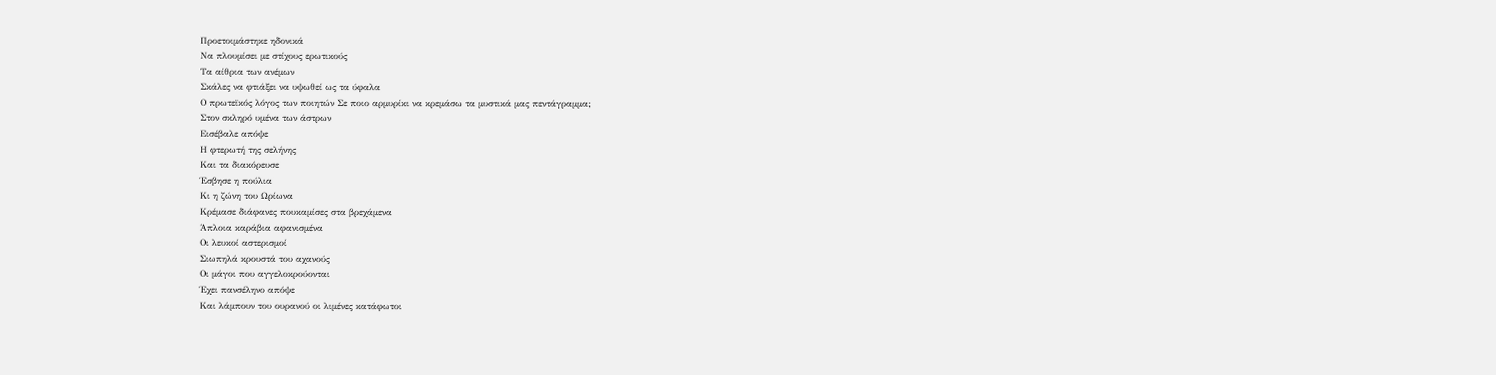Προετοιμάστηκε ηδονικά
Να πλουμίσει με στίχους ερωτικούς
Τα αίθρια των ανέμων
Σκάλες να φτιάξει να υψωθεί ως τα ύφαλα
Ο πρωτεϊκός λόγος των ποιητών Σε ποιο αρμυρίκι να κρεμάσω τα μυστικά μας πεντάγραμμα;
Στον σκληρό υμένα των άστρων
Εισέβαλε απόψε
Η φτερωτή της σελήνης
Και τα διακόρευσε
Έσβησε η πούλια
Κι η ζώνη του Ωρίωνα
Κρέμασε διάφανες πουκαμίσες στα βρεχάμενα
Άπλοια καράβια αφανισμένα
Οι λευκοί αστερισμοί
Σιωπηλά κρουστά του αχανούς
Οι μάγοι που αγγελοκρούονται
Έχει πανσέληνο απόψε
Και λάμπουν του ουρανού οι λιμένες κατάφωτοι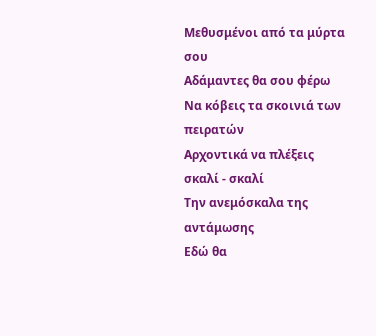Μεθυσμένοι από τα μύρτα σου
Αδάμαντες θα σου φέρω
Να κόβεις τα σκοινιά των πειρατών
Αρχοντικά να πλέξεις σκαλί - σκαλί
Την ανεμόσκαλα της αντάμωσης
Εδώ θα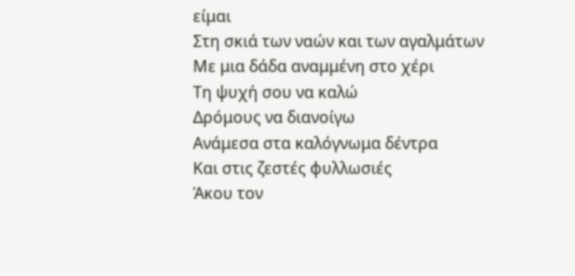είμαι
Στη σκιά των ναών και των αγαλμάτων
Με μια δάδα αναμμένη στο χέρι
Τη ψυχή σου να καλώ
Δρόμους να διανοίγω
Ανάμεσα στα καλόγνωμα δέντρα
Και στις ζεστές φυλλωσιές
Άκου τον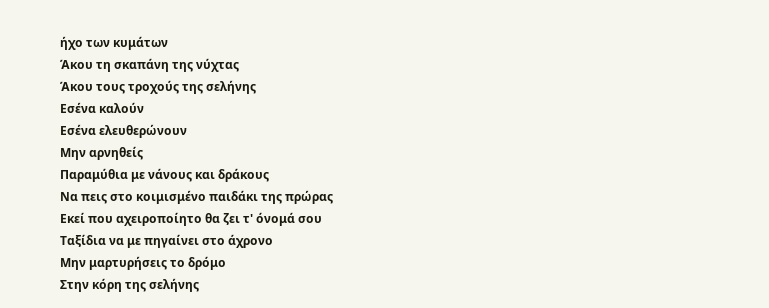ήχο των κυμάτων
Άκου τη σκαπάνη της νύχτας
Άκου τους τροχούς της σελήνης
Εσένα καλούν
Εσένα ελευθερώνουν
Μην αρνηθείς
Παραμύθια με νάνους και δράκους
Να πεις στο κοιμισμένο παιδάκι της πρώρας
Εκεί που αχειροποίητο θα ζει τ' όνομά σου
Ταξίδια να με πηγαίνει στο άχρονο
Μην μαρτυρήσεις το δρόμο
Στην κόρη της σελήνης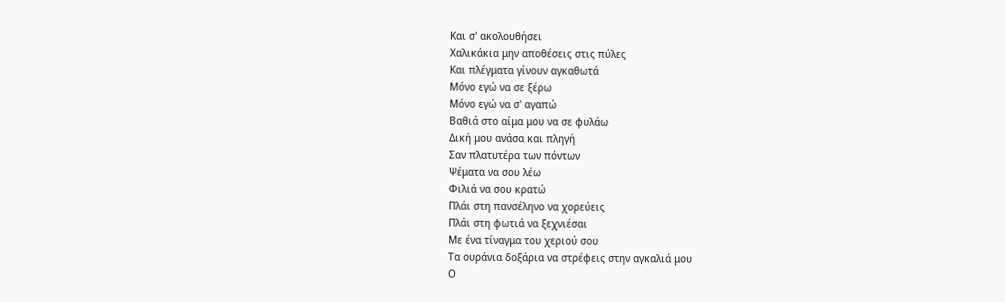Και σ' ακολουθήσει
Χαλικάκια μην αποθέσεις στις πύλες
Και πλέγματα γίνουν αγκαθωτά
Μόνο εγώ να σε ξέρω
Μόνο εγώ να σ' αγαπώ
Βαθιά στο αίμα μου να σε φυλάω
Δική μου ανάσα και πληγή
Σαν πλατυτέρα των πόντων
Ψέματα να σου λέω
Φιλιά να σου κρατώ
Πλάι στη πανσέληνο να χορεύεις
Πλάι στη φωτιά να ξεχνιέσαι
Με ένα τίναγμα του χεριού σου
Τα ουράνια δοξάρια να στρέφεις στην αγκαλιά μου
Ο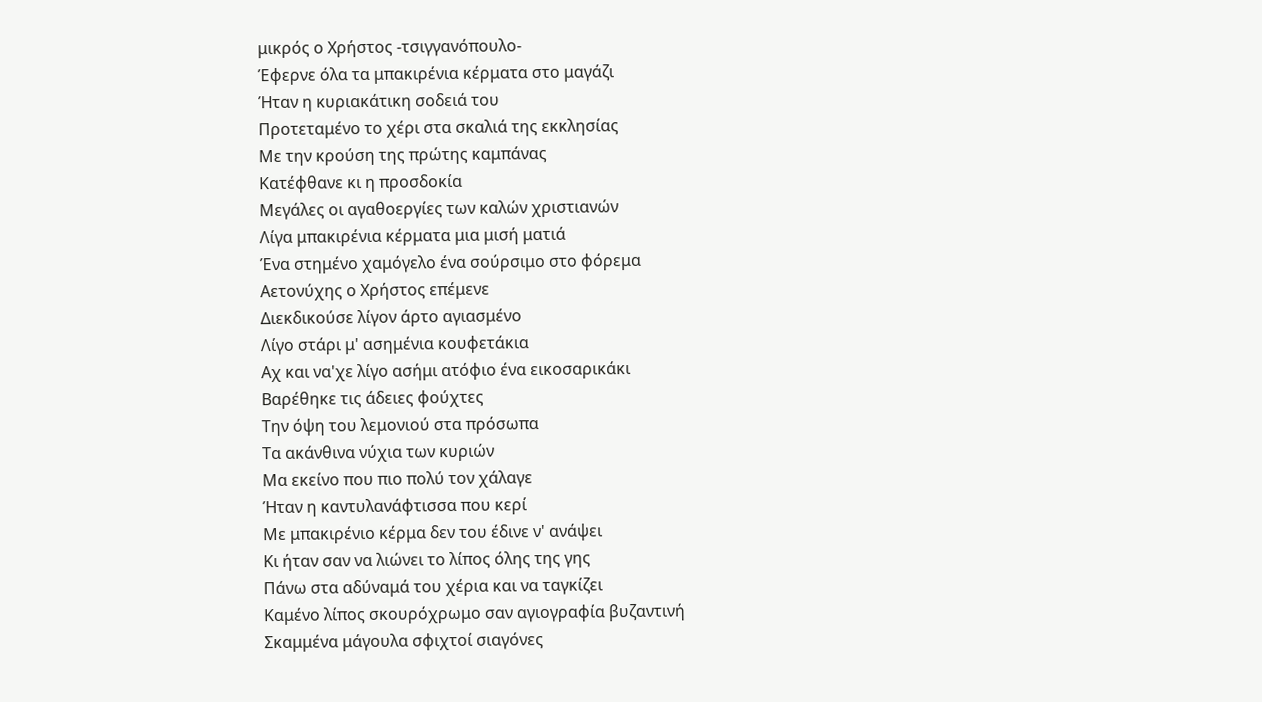μικρός ο Χρήστος -τσιγγανόπουλο-
Έφερνε όλα τα μπακιρένια κέρματα στο μαγάζι
Ήταν η κυριακάτικη σοδειά του
Προτεταμένο το χέρι στα σκαλιά της εκκλησίας
Με την κρούση της πρώτης καμπάνας
Κατέφθανε κι η προσδοκία
Μεγάλες οι αγαθοεργίες των καλών χριστιανών
Λίγα μπακιρένια κέρματα μια μισή ματιά
Ένα στημένο χαμόγελο ένα σούρσιμο στο φόρεμα
Αετονύχης ο Χρήστος επέμενε
Διεκδικούσε λίγον άρτο αγιασμένο
Λίγο στάρι μ' ασημένια κουφετάκια
Αχ και να'χε λίγο ασήμι ατόφιο ένα εικοσαρικάκι
Βαρέθηκε τις άδειες φούχτες
Την όψη του λεμονιού στα πρόσωπα
Τα ακάνθινα νύχια των κυριών
Μα εκείνο που πιο πολύ τον χάλαγε
Ήταν η καντυλανάφτισσα που κερί
Με μπακιρένιο κέρμα δεν του έδινε ν' ανάψει
Κι ήταν σαν να λιώνει το λίπος όλης της γης
Πάνω στα αδύναμά του χέρια και να ταγκίζει
Καμένο λίπος σκουρόχρωμο σαν αγιογραφία βυζαντινή
Σκαμμένα μάγουλα σφιχτοί σιαγόνες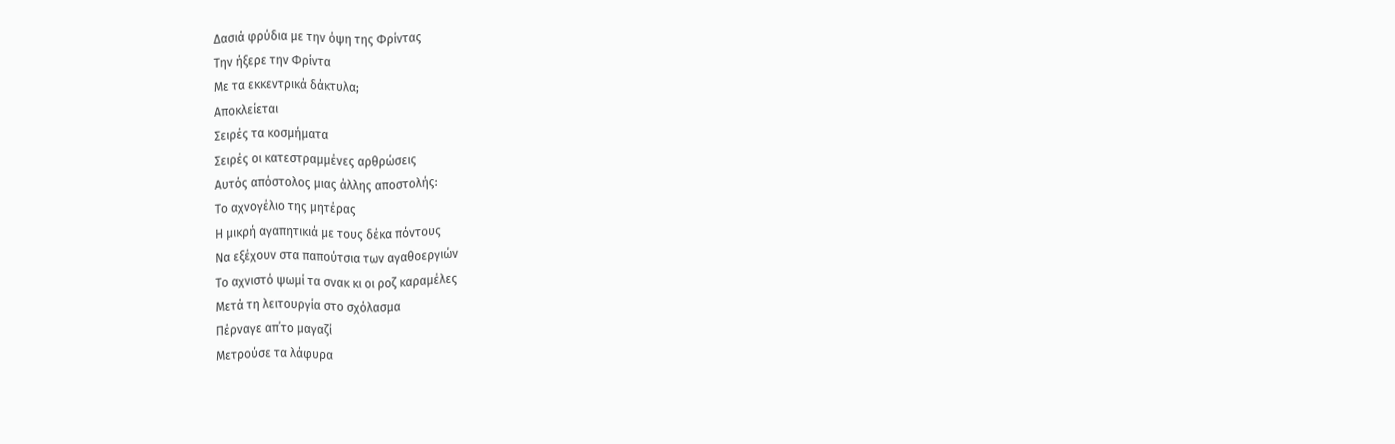Δασιά φρύδια με την όψη της Φρίντας
Την ήξερε την Φρίντα
Με τα εκκεντρικά δάκτυλα;
Αποκλείεται
Σειρές τα κοσμήματα
Σειρές οι κατεστραμμένες αρθρώσεις
Αυτός απόστολος μιας άλλης αποστολής:
Το αχνογέλιο της μητέρας
Η μικρή αγαπητικιά με τους δέκα πόντους
Να εξέχουν στα παπούτσια των αγαθοεργιών
Το αχνιστό ψωμί τα σνακ κι οι ροζ καραμέλες
Μετά τη λειτουργία στο σχόλασμα
Πέρναγε απ΄το μαγαζί
Μετρούσε τα λάφυρα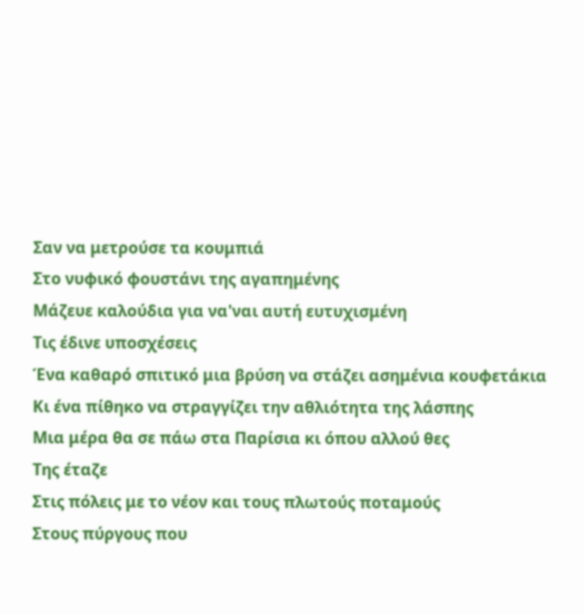Σαν να μετρούσε τα κουμπιά
Στο νυφικό φουστάνι της αγαπημένης
Μάζευε καλούδια για να'ναι αυτή ευτυχισμένη
Τις έδινε υποσχέσεις
Ένα καθαρό σπιτικό μια βρύση να στάζει ασημένια κουφετάκια
Κι ένα πίθηκο να στραγγίζει την αθλιότητα της λάσπης
Μια μέρα θα σε πάω στα Παρίσια κι όπου αλλού θες
Της έταζε
Στις πόλεις με το νέον και τους πλωτούς ποταμούς
Στους πύργους που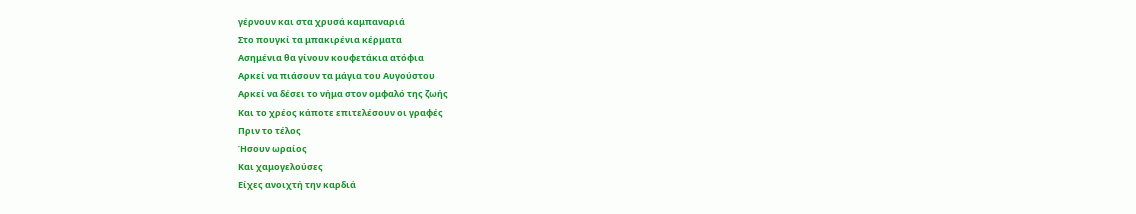γέρνουν και στα χρυσά καμπαναριά
Στο πουγκί τα μπακιρένια κέρματα
Ασημένια θα γίνουν κουφετάκια ατόφια
Αρκεί να πιάσουν τα μάγια του Αυγούστου
Αρκεί να δέσει το νήμα στον ομφαλό της ζωής
Και το χρέος κάποτε επιτελέσουν οι γραφές
Πριν το τέλος
Ήσουν ωραίος
Και χαμογελούσες
Είχες ανοιχτή την καρδιά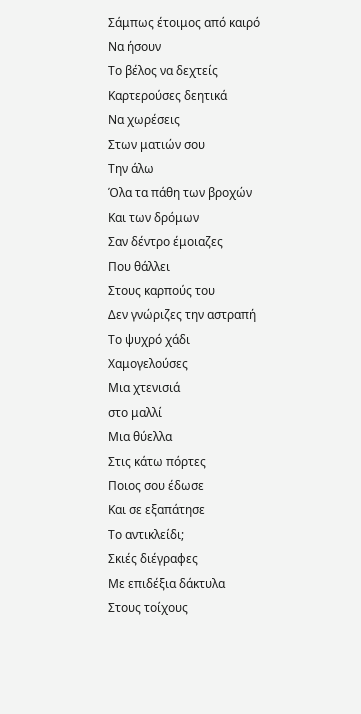Σάμπως έτοιμος από καιρό
Να ήσουν
Το βέλος να δεχτείς
Καρτερούσες δεητικά
Να χωρέσεις
Στων ματιών σου
Την άλω
Όλα τα πάθη των βροχών
Και των δρόμων
Σαν δέντρο έμοιαζες
Που θάλλει
Στους καρπούς του
Δεν γνώριζες την αστραπή
Το ψυχρό χάδι
Χαμογελούσες
Μια χτενισιά
στο μαλλί
Μια θύελλα
Στις κάτω πόρτες
Ποιος σου έδωσε
Και σε εξαπάτησε
Το αντικλείδι;
Σκιές διέγραφες
Με επιδέξια δάκτυλα
Στους τοίχους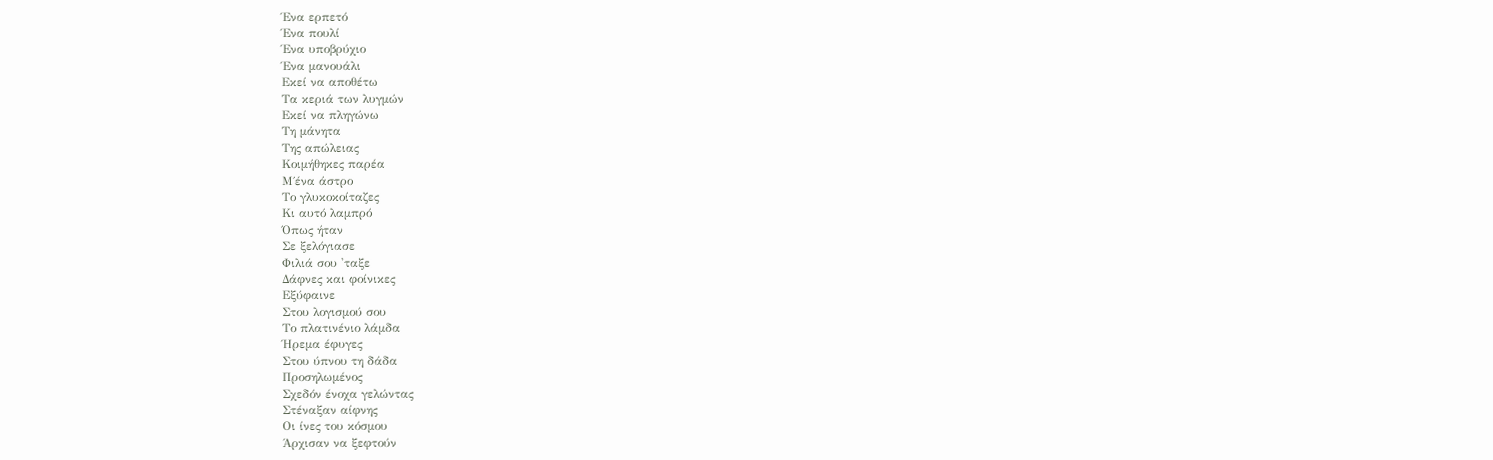Ένα ερπετό
Ένα πουλί
Ένα υποβρύχιο
Ένα μανουάλι
Εκεί να αποθέτω
Τα κεριά των λυγμών
Εκεί να πληγώνω
Τη μάνητα
Της απώλειας
Κοιμήθηκες παρέα
Μ΄ένα άστρο
Το γλυκοκοίταζες
Κι αυτό λαμπρό
Όπως ήταν
Σε ξελόγιασε
Φιλιά σου 'ταξε
Δάφνες και φοίνικες
Εξύφαινε
Στου λογισμού σου
Το πλατινένιο λάμδα
Ήρεμα έφυγες
Στου ύπνου τη δάδα
Προσηλωμένος
Σχεδόν ένοχα γελώντας
Στέναξαν αίφνης
Οι ίνες του κόσμου
Άρχισαν να ξεφτούν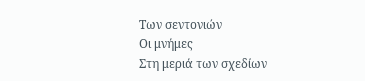Των σεντονιών
Οι μνήμες
Στη μεριά των σχεδίων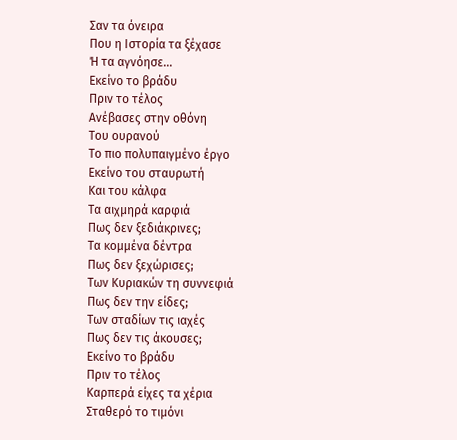Σαν τα όνειρα
Που η Ιστορία τα ξέχασε
Ή τα αγνόησε...
Εκείνο το βράδυ
Πριν το τέλος
Ανέβασες στην οθόνη
Του ουρανού
Το πιο πολυπαιγμένο έργο
Εκείνο του σταυρωτή
Και του κάλφα
Τα αιχμηρά καρφιά
Πως δεν ξεδιάκρινες;
Τα κομμένα δέντρα
Πως δεν ξεχώρισες;
Των Κυριακών τη συννεφιά
Πως δεν την είδες;
Των σταδίων τις ιαχές
Πως δεν τις άκουσες;
Εκείνο το βράδυ
Πριν το τέλος
Καρπερά είχες τα χέρια
Σταθερό το τιμόνι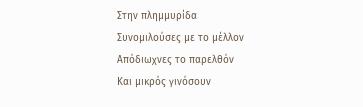Στην πλημμυρίδα
Συνομιλούσες με το μέλλον
Απόδιωχνες το παρελθόν
Και μικρός γινόσουν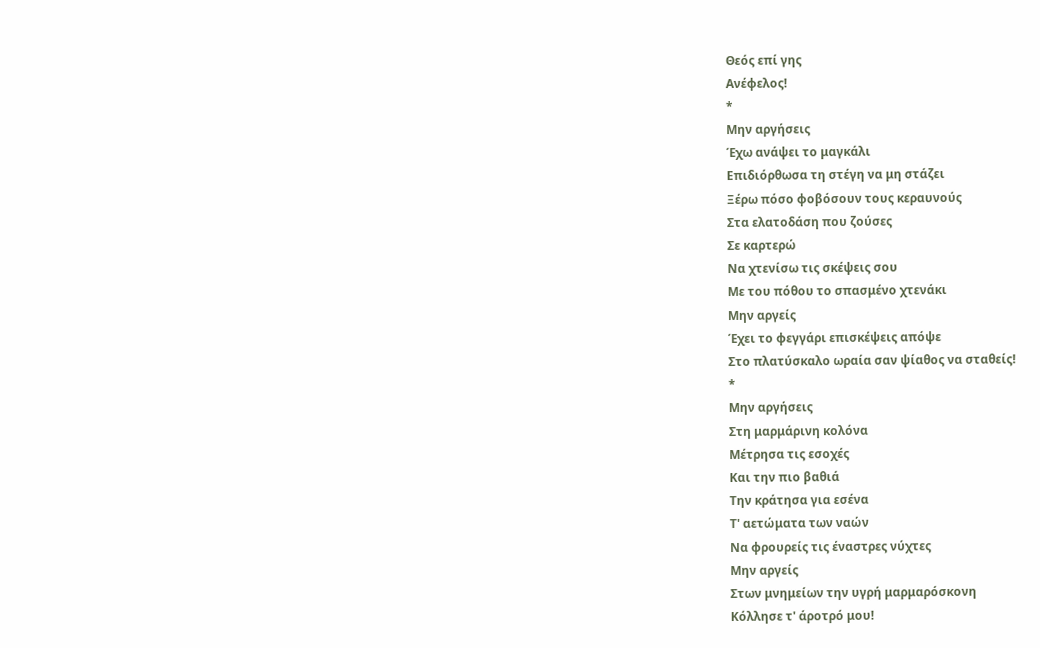Θεός επί γης
Ανέφελος!
*
Μην αργήσεις
Έχω ανάψει το μαγκάλι
Επιδιόρθωσα τη στέγη να μη στάζει
Ξέρω πόσο φοβόσουν τους κεραυνούς
Στα ελατοδάση που ζούσες
Σε καρτερώ
Να χτενίσω τις σκέψεις σου
Με του πόθου το σπασμένο χτενάκι
Μην αργείς
Έχει το φεγγάρι επισκέψεις απόψε
Στο πλατύσκαλο ωραία σαν ψίαθος να σταθείς!
*
Μην αργήσεις
Στη μαρμάρινη κολόνα
Μέτρησα τις εσοχές
Και την πιο βαθιά
Την κράτησα για εσένα
Τ' αετώματα των ναών
Να φρουρείς τις έναστρες νύχτες
Μην αργείς
Στων μνημείων την υγρή μαρμαρόσκονη
Κόλλησε τ' άροτρό μου!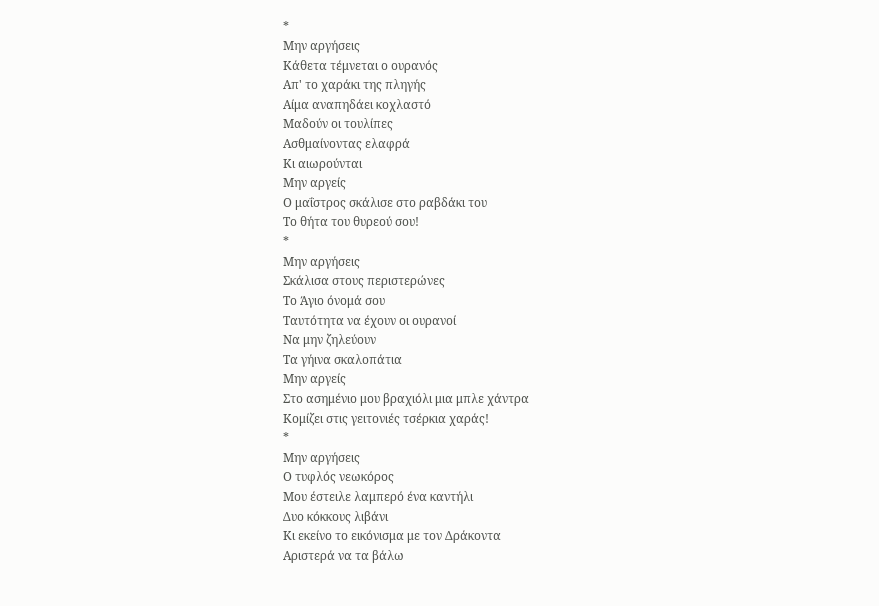*
Μην αργήσεις
Κάθετα τέμνεται ο ουρανός
Απ' το χαράκι της πληγής
Αίμα αναπηδάει κοχλαστό
Μαδούν οι τουλίπες
Ασθμαίνοντας ελαφρά
Κι αιωρούνται
Μην αργείς
Ο μαΐστρος σκάλισε στο ραβδάκι του
Το θήτα του θυρεού σου!
*
Μην αργήσεις
Σκάλισα στους περιστερώνες
Το Άγιο όνομά σου
Ταυτότητα να έχουν οι ουρανοί
Να μην ζηλεύουν
Τα γήινα σκαλοπάτια
Μην αργείς
Στο ασημένιο μου βραχιόλι μια μπλε χάντρα
Κομίζει στις γειτονιές τσέρκια χαράς!
*
Μην αργήσεις
Ο τυφλός νεωκόρος
Μου έστειλε λαμπερό ένα καντήλι
Δυο κόκκους λιβάνι
Κι εκείνο το εικόνισμα με τον Δράκοντα
Αριστερά να τα βάλω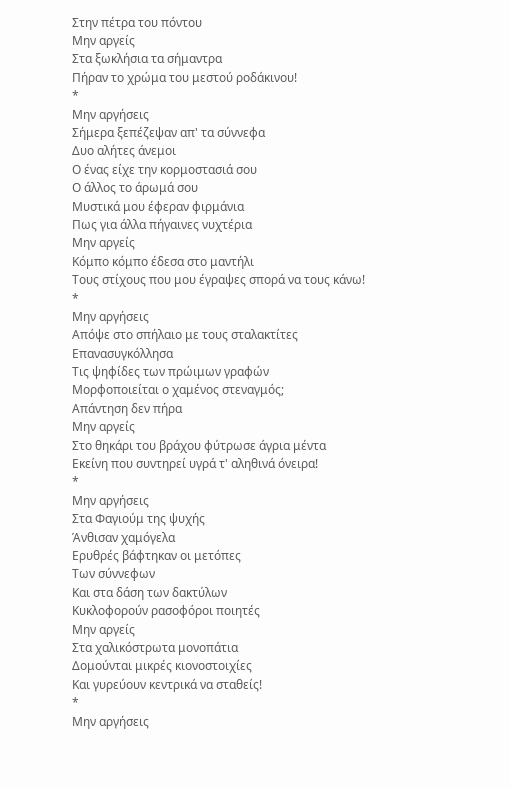Στην πέτρα του πόντου
Μην αργείς
Στα ξωκλήσια τα σήμαντρα
Πήραν το χρώμα του μεστού ροδάκινου!
*
Μην αργήσεις
Σήμερα ξεπέζεψαν απ' τα σύννεφα
Δυο αλήτες άνεμοι
Ο ένας είχε την κορμοστασιά σου
Ο άλλος το άρωμά σου
Μυστικά μου έφεραν φιρμάνια
Πως για άλλα πήγαινες νυχτέρια
Μην αργείς
Κόμπο κόμπο έδεσα στο μαντήλι
Τους στίχους που μου έγραψες σπορά να τους κάνω!
*
Μην αργήσεις
Απόψε στο σπήλαιο με τους σταλακτίτες
Επανασυγκόλλησα
Τις ψηφίδες των πρώιμων γραφών
Μορφοποιείται ο χαμένος στεναγμός;
Απάντηση δεν πήρα
Μην αργείς
Στο θηκάρι του βράχου φύτρωσε άγρια μέντα
Εκείνη που συντηρεί υγρά τ' αληθινά όνειρα!
*
Μην αργήσεις
Στα Φαγιούμ της ψυχής
Άνθισαν χαμόγελα
Ερυθρές βάφτηκαν οι μετόπες
Των σύννεφων
Και στα δάση των δακτύλων
Κυκλοφορούν ρασοφόροι ποιητές
Μην αργείς
Στα χαλικόστρωτα μονοπάτια
Δομούνται μικρές κιονοστοιχίες
Και γυρεύουν κεντρικά να σταθείς!
*
Μην αργήσεις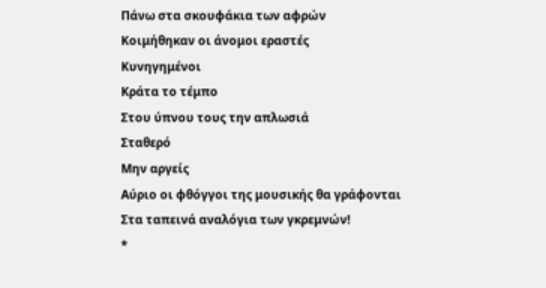Πάνω στα σκουφάκια των αφρών
Κοιμήθηκαν οι άνομοι εραστές
Κυνηγημένοι
Κράτα το τέμπο
Στου ύπνου τους την απλωσιά
Σταθερό
Μην αργείς
Αύριο οι φθόγγοι της μουσικής θα γράφονται
Στα ταπεινά αναλόγια των γκρεμνών!
*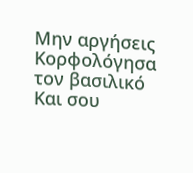Μην αργήσεις
Κορφολόγησα τον βασιλικό
Και σου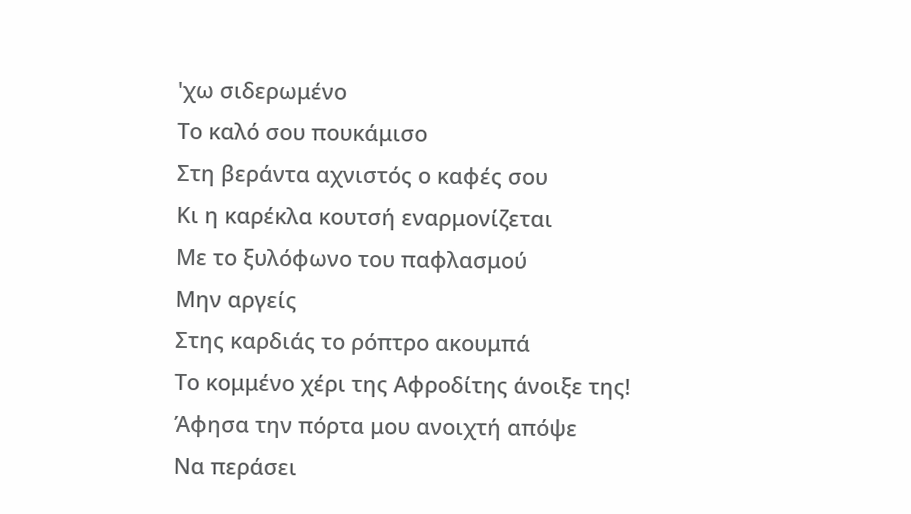'χω σιδερωμένο
Το καλό σου πουκάμισο
Στη βεράντα αχνιστός ο καφές σου
Κι η καρέκλα κουτσή εναρμονίζεται
Με το ξυλόφωνο του παφλασμού
Μην αργείς
Στης καρδιάς το ρόπτρο ακουμπά
Το κομμένο χέρι της Αφροδίτης άνοιξε της!
Άφησα την πόρτα μου ανοιχτή απόψε
Να περάσει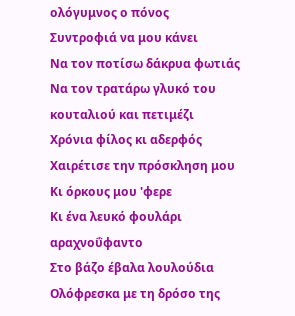ολόγυμνος ο πόνος
Συντροφιά να μου κάνει
Να τον ποτίσω δάκρυα φωτιάς
Να τον τρατάρω γλυκό του κουταλιού και πετιμέζι
Χρόνια φίλος κι αδερφός
Χαιρέτισε την πρόσκληση μου
Κι όρκους μου 'φερε
Κι ένα λευκό φουλάρι αραχνοΰφαντο
Στο βάζο έβαλα λουλούδια
Ολόφρεσκα με τη δρόσο της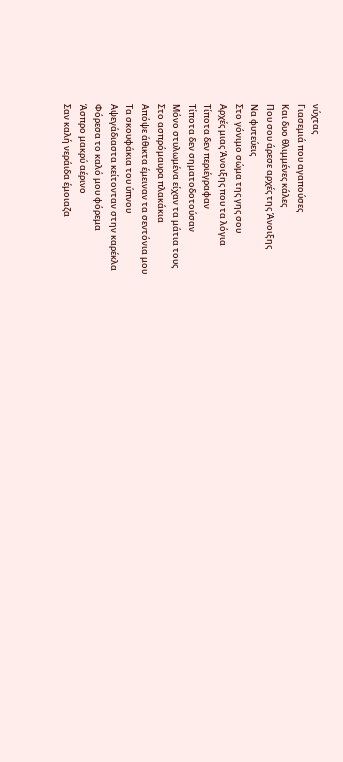νύχτας
Γιασεμιά που αγαπούσες
Και δυο θλιμμένες κάλες
Που σου άρεσε αρχές της Άνοιξης
Να φυτεύεις
Στο γόνιμο σώμα της γης σου
Αρχές μιας Άνοιξης που τα λόγια
Τίποτα δεν περιέγραφαν
Τίποτα δεν σηματοδοτούσαν
Μόνο στυλωμένα είχαν τα μάτια τους
Στο ασπρόμαυρα πλακάκια
Απόψε άθικτα έμειναν τα σεντόνια μου
Τα σκουφάκια του ύπνου
Αψεγάδιαστα κείτονταν στην καρέκλα
Φόρεσα το καλό μου φόρεμα
Άσπρο μακρύ αέρινο
Σαν καλή νεράιδα έμοιαζα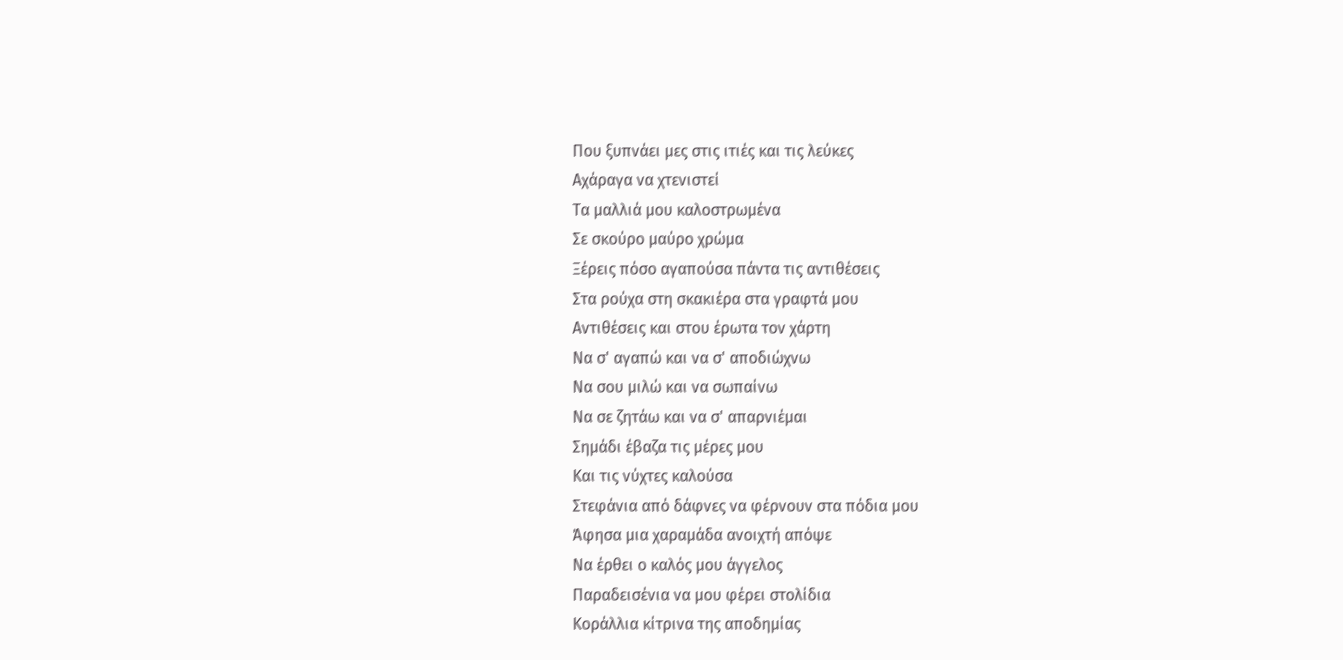Που ξυπνάει μες στις ιτιές και τις λεύκες
Αχάραγα να χτενιστεί
Τα μαλλιά μου καλοστρωμένα
Σε σκούρο μαύρο χρώμα
Ξέρεις πόσο αγαπούσα πάντα τις αντιθέσεις
Στα ρούχα στη σκακιέρα στα γραφτά μου
Αντιθέσεις και στου έρωτα τον χάρτη
Να σ' αγαπώ και να σ' αποδιώχνω
Να σου μιλώ και να σωπαίνω
Να σε ζητάω και να σ' απαρνιέμαι
Σημάδι έβαζα τις μέρες μου
Και τις νύχτες καλούσα
Στεφάνια από δάφνες να φέρνουν στα πόδια μου
Άφησα μια χαραμάδα ανοιχτή απόψε
Να έρθει ο καλός μου άγγελος
Παραδεισένια να μου φέρει στολίδια
Κοράλλια κίτρινα της αποδημίας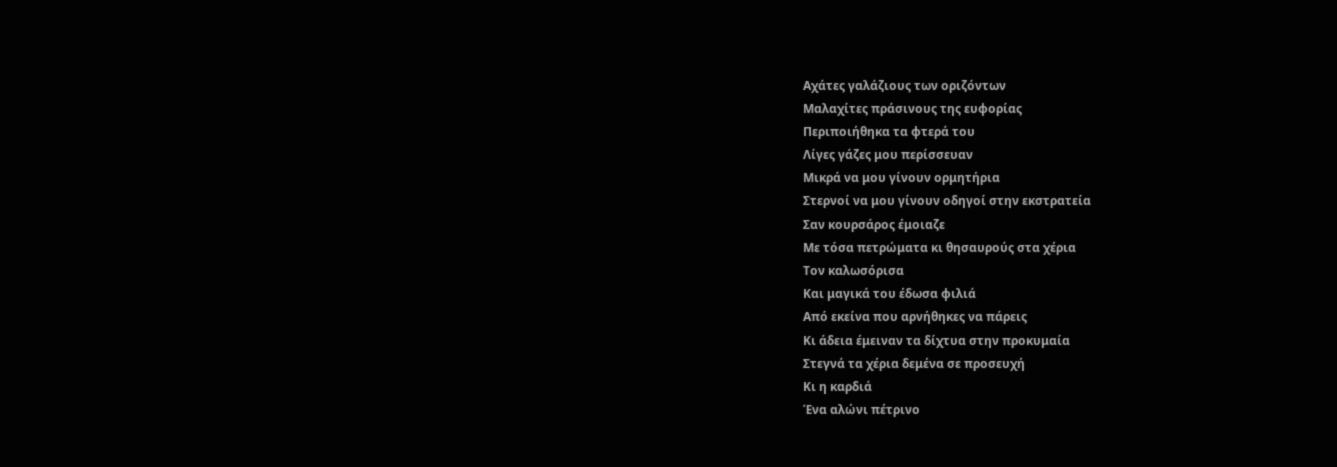Αχάτες γαλάζιους των οριζόντων
Μαλαχίτες πράσινους της ευφορίας
Περιποιήθηκα τα φτερά του
Λίγες γάζες μου περίσσευαν
Μικρά να μου γίνουν ορμητήρια
Στερνοί να μου γίνουν οδηγοί στην εκστρατεία
Σαν κουρσάρος έμοιαζε
Με τόσα πετρώματα κι θησαυρούς στα χέρια
Τον καλωσόρισα
Και μαγικά του έδωσα φιλιά
Από εκείνα που αρνήθηκες να πάρεις
Κι άδεια έμειναν τα δίχτυα στην προκυμαία
Στεγνά τα χέρια δεμένα σε προσευχή
Κι η καρδιά
Ένα αλώνι πέτρινο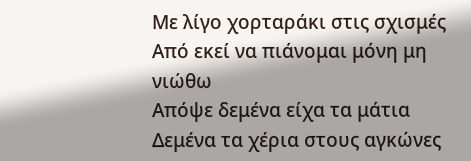Με λίγο χορταράκι στις σχισμές
Από εκεί να πιάνομαι μόνη μη νιώθω
Απόψε δεμένα είχα τα μάτια
Δεμένα τα χέρια στους αγκώνες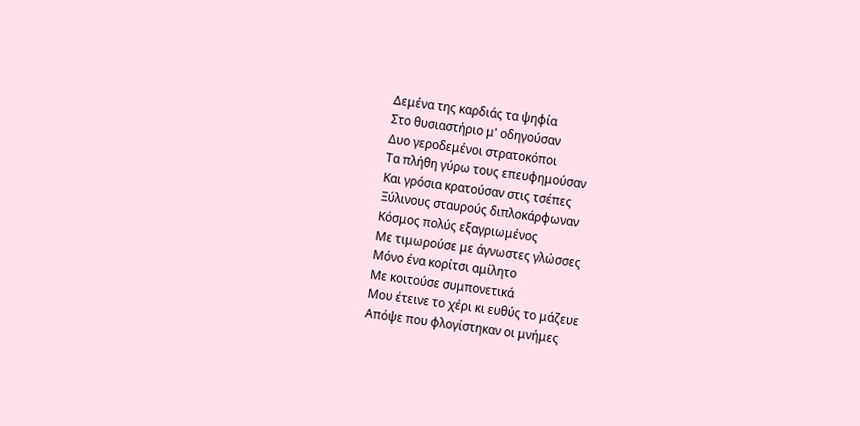Δεμένα της καρδιάς τα ψηφία
Στο θυσιαστήριο μ' οδηγούσαν
Δυο γεροδεμένοι στρατοκόποι
Τα πλήθη γύρω τους επευφημούσαν
Και γρόσια κρατούσαν στις τσέπες
Ξύλινους σταυρούς διπλοκάρφωναν
Κόσμος πολύς εξαγριωμένος
Με τιμωρούσε με άγνωστες γλώσσες
Μόνο ένα κορίτσι αμίλητο
Με κοιτούσε συμπονετικά
Μου έτεινε το χέρι κι ευθύς το μάζευε
Απόψε που φλογίστηκαν οι μνήμες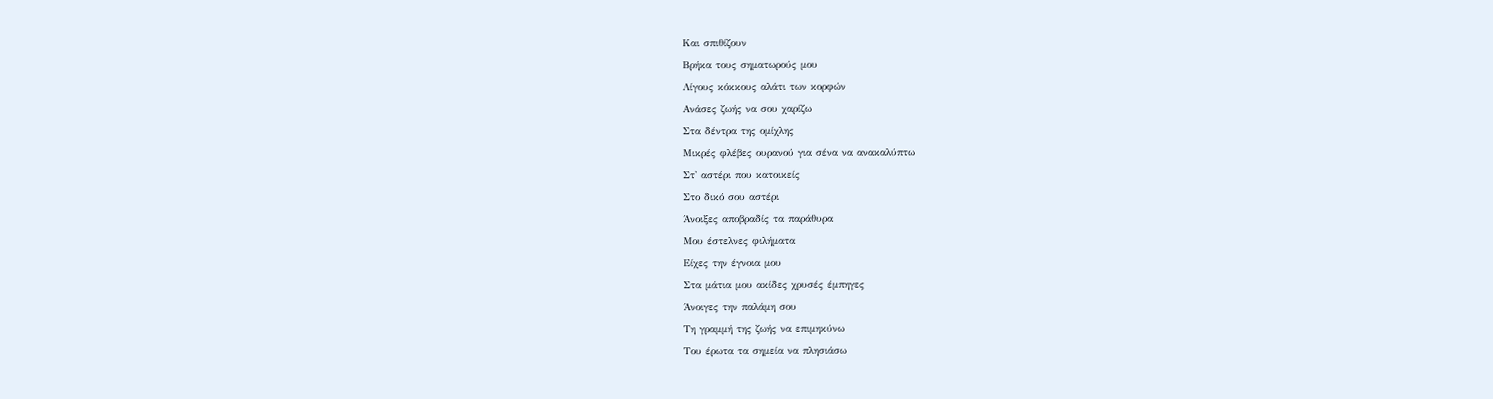Και σπιθίζουν
Βρήκα τους σηματωρούς μου
Λίγους κόκκους αλάτι των κορφών
Ανάσες ζωής να σου χαρίζω
Στα δέντρα της ομίχλης
Μικρές φλέβες ουρανού για σένα να ανακαλύπτω
Στ' αστέρι που κατοικείς
Στο δικό σου αστέρι
Άνοιξες αποβραδίς τα παράθυρα
Μου έστελνες φιλήματα
Είχες την έγνοια μου
Στα μάτια μου ακίδες χρυσές έμπηγες
Άνοιγες την παλάμη σου
Τη γραμμή της ζωής να επιμηκύνω
Του έρωτα τα σημεία να πλησιάσω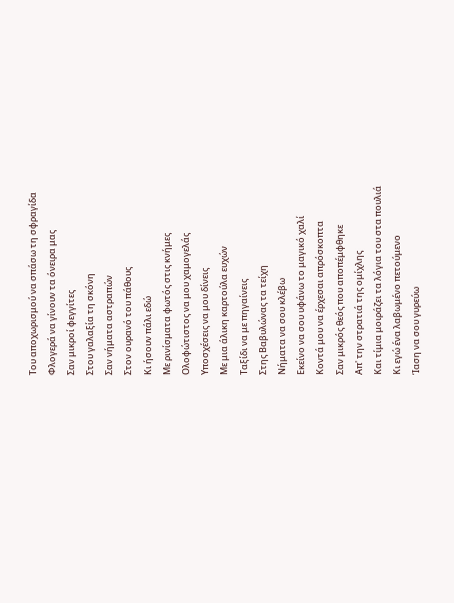Του αποχωρισμού να σπάσω τη σφραγίδα
Φλογερά να γίνουν τα όνειρα μας
Σαν μικροί φεγγίτες
Στου γαλαξία τη σκόνη
Σαν νήματα αστραπών
Στον ουρανό του πάθους
Κι ήσουν πάλι εδώ
Με ρινίσματα φωτός στις κνήμες
Ολοφώτιστος να μου χαμογελάς
Υποσχέσεις να μου δίνεις
Με μια άλικη καρτούλα ευχών
Ταξίδι να με πηγαίνεις
Στης Βαβυλώνας τα τείχη
Νήματα να σου κλέβω
Εκείνο να σου υφάνω το μαγικό χαλί
Κοντά μου να έρχεσαι απρόσκοπτα
Σαν μικρός θεός που αποπέμφθηκε
Απ' την στρατιά της ομίχλης
Και τίμια μοιράζει τα λόγια του στα πουλιά
Κι εγώ ένα λαβωμένο πετούμενο
Ίαση να σου γυρεύω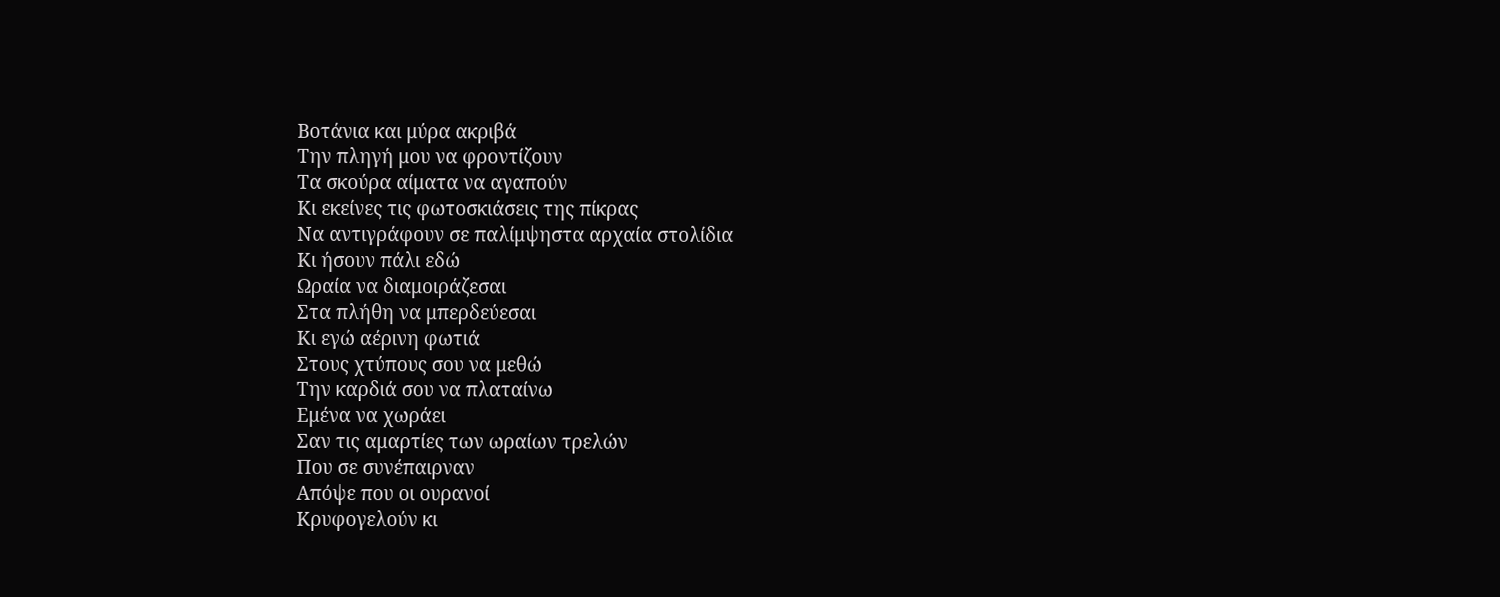Βοτάνια και μύρα ακριβά
Την πληγή μου να φροντίζουν
Τα σκούρα αίματα να αγαπούν
Κι εκείνες τις φωτοσκιάσεις της πίκρας
Να αντιγράφουν σε παλίμψηστα αρχαία στολίδια
Κι ήσουν πάλι εδώ
Ωραία να διαμοιράζεσαι
Στα πλήθη να μπερδεύεσαι
Κι εγώ αέρινη φωτιά
Στους χτύπους σου να μεθώ
Την καρδιά σου να πλαταίνω
Εμένα να χωράει
Σαν τις αμαρτίες των ωραίων τρελών
Που σε συνέπαιρναν
Απόψε που οι ουρανοί
Κρυφογελούν κι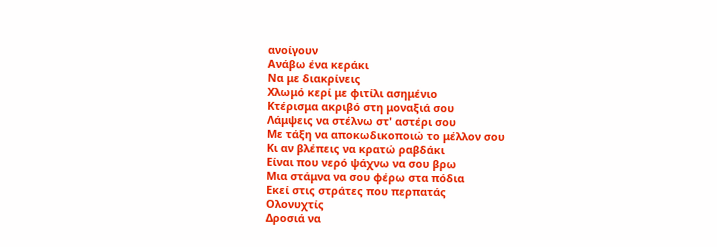ανοίγουν
Ανάβω ένα κεράκι
Να με διακρίνεις
Χλωμό κερί με φιτίλι ασημένιο
Κτέρισμα ακριβό στη μοναξιά σου
Λάμψεις να στέλνω στ' αστέρι σου
Με τάξη να αποκωδικοποιώ το μέλλον σου
Κι αν βλέπεις να κρατώ ραβδάκι
Είναι που νερό ψάχνω να σου βρω
Μια στάμνα να σου φέρω στα πόδια
Εκεί στις στράτες που περπατάς
Ολονυχτίς
Δροσιά να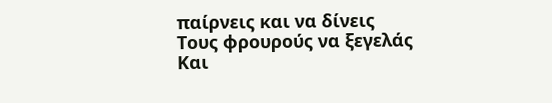παίρνεις και να δίνεις
Τους φρουρούς να ξεγελάς
Και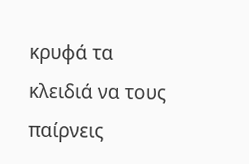κρυφά τα κλειδιά να τους παίρνεις